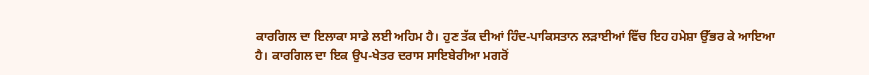ਕਾਰਗਿਲ ਦਾ ਇਲਾਕਾ ਸਾਡੇ ਲਈ ਅਹਿਮ ਹੈ। ਹੁਣ ਤੱਕ ਦੀਆਂ ਹਿੰਦ-ਪਾਕਿਸਤਾਨ ਲੜਾਈਆਂ ਵਿੱਚ ਇਹ ਹਮੇਸ਼ਾ ਉੱਭਰ ਕੇ ਆਇਆ ਹੈ। ਕਾਰਗਿਲ ਦਾ ਇਕ ਉਪ-ਖੇਤਰ ਦਰਾਸ ਸਾਇਬੇਰੀਆ ਮਗਰੋਂ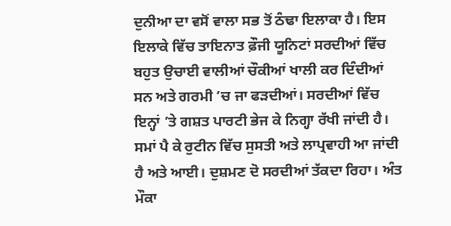ਦੁਨੀਆ ਦਾ ਵਸੋਂ ਵਾਲਾ ਸਭ ਤੋਂ ਠੰਢਾ ਇਲਾਕਾ ਹੈ। ਇਸ ਇਲਾਕੇ ਵਿੱਚ ਤਾਇਨਾਤ ਫ਼ੌਜੀ ਯੂਨਿਟਾਂ ਸਰਦੀਆਂ ਵਿੱਚ ਬਹੁਤ ਉਚਾਈ ਵਾਲੀਆਂ ਚੌਕੀਆਂ ਖਾਲੀ ਕਰ ਦਿੰਦੀਆਂ ਸਨ ਅਤੇ ਗਰਮੀ ’ਚ ਜਾ ਫੜਦੀਆਂ। ਸਰਦੀਆਂ ਵਿੱਚ ਇਨ੍ਹਾਂ ’ਤੇ ਗਸ਼ਤ ਪਾਰਟੀ ਭੇਜ ਕੇ ਨਿਗ੍ਹਾ ਰੱਖੀ ਜਾਂਦੀ ਹੈ। ਸਮਾਂ ਪੈ ਕੇ ਰੁਟੀਨ ਵਿੱਚ ਸੁਸਤੀ ਅਤੇ ਲਾਪ੍ਰਵਾਹੀ ਆ ਜਾਂਦੀ ਹੈ ਅਤੇ ਆਈ। ਦੁਸ਼ਮਣ ਦੋ ਸਰਦੀਆਂ ਤੱਕਦਾ ਰਿਹਾ। ਅੰਤ ਮੌਕਾ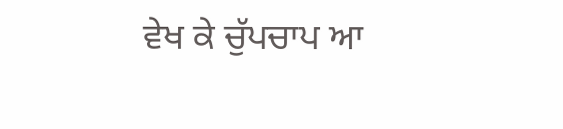ਵੇਖ ਕੇ ਚੁੱਪਚਾਪ ਆ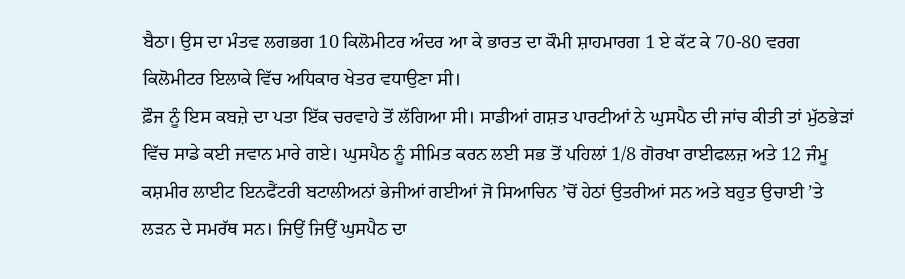ਬੈਠਾ। ਉਸ ਦਾ ਮੰਤਵ ਲਗਭਗ 10 ਕਿਲੋਮੀਟਰ ਅੰਦਰ ਆ ਕੇ ਭਾਰਤ ਦਾ ਕੌਮੀ ਸ਼ਾਹਮਾਰਗ 1 ਏ ਕੱਟ ਕੇ 70-80 ਵਰਗ ਕਿਲੋਮੀਟਰ ਇਲਾਕੇ ਵਿੱਚ ਅਧਿਕਾਰ ਖੇਤਰ ਵਧਾਉਣਾ ਸੀ।
ਫ਼ੌਜ ਨੂੰ ਇਸ ਕਬਜ਼ੇ ਦਾ ਪਤਾ ਇੱਕ ਚਰਵਾਹੇ ਤੋਂ ਲੱਗਿਆ ਸੀ। ਸਾਡੀਆਂ ਗਸ਼ਤ ਪਾਰਟੀਆਂ ਨੇ ਘੁਸਪੈਠ ਦੀ ਜਾਂਚ ਕੀਤੀ ਤਾਂ ਮੁੱਠਭੇੜਾਂ ਵਿੱਚ ਸਾਡੇ ਕਈ ਜਵਾਨ ਮਾਰੇ ਗਏ। ਘੁਸਪੈਠ ਨੂੰ ਸੀਮਿਤ ਕਰਨ ਲਈ ਸਭ ਤੋਂ ਪਹਿਲਾਂ 1/8 ਗੋਰਖਾ ਰਾਈਫਲਜ਼ ਅਤੇ 12 ਜੰਮੂ ਕਸ਼ਮੀਰ ਲਾਈਟ ਇਨਫੈਂਟਰੀ ਬਟਾਲੀਅਨਾਂ ਭੇਜੀਆਂ ਗਈਆਂ ਜੋ ਸਿਆਚਿਨ ’ਚੋਂ ਹੇਠਾਂ ਉਤਰੀਆਂ ਸਨ ਅਤੇ ਬਹੁਤ ਉਚਾਈ ’ਤੇ ਲੜਨ ਦੇ ਸਮਰੱਥ ਸਨ। ਜਿਉਂ ਜਿਉਂ ਘੁਸਪੈਠ ਦਾ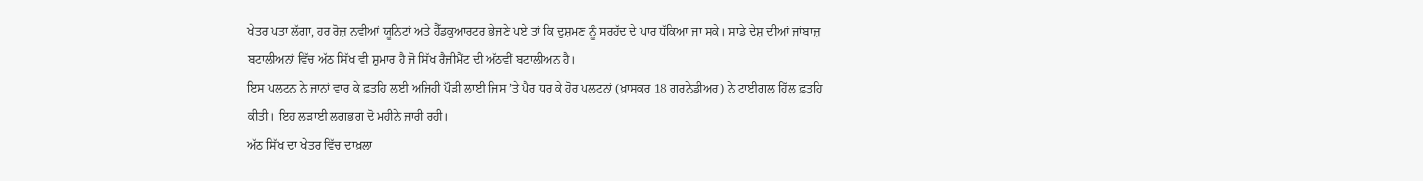ਖੇਤਰ ਪਤਾ ਲੱਗਾ, ਹਰ ਰੋਜ਼ ਨਵੀਆਂ ਯੂਨਿਟਾਂ ਅਤੇ ਹੈੱਡਕੁਆਰਟਰ ਭੇਜਣੇ ਪਏ ਤਾਂ ਕਿ ਦੁਸ਼ਮਣ ਨੂੰ ਸਰਹੱਦ ਦੇ ਪਾਰ ਧੱਕਿਆ ਜਾ ਸਕੇ। ਸਾਡੇ ਦੇਸ਼ ਦੀਆਂ ਜਾਂਬਾਜ਼ ਬਟਾਲੀਅਨਾਂ ਵਿੱਚ ਅੱਠ ਸਿੱਖ ਵੀ ਸ਼ੁਮਾਰ ਹੈ ਜੋ ਸਿੱਖ ਰੈਜੀਮੈਂਟ ਦੀ ਅੱਠਵੀਂ ਬਟਾਲੀਅਨ ਹੈ।
ਇਸ ਪਲਟਨ ਨੇ ਜਾਨਾਂ ਵਾਰ ਕੇ ਫ਼ਤਹਿ ਲਈ ਅਜਿਹੀ ਪੌੜੀ ਲਾਈ ਜਿਸ ’ਤੇ ਪੈਰ ਧਰ ਕੇ ਹੋਰ ਪਲਟਨਾਂ (ਖ਼ਾਸਕਰ 18 ਗਰਨੇਡੀਅਰ) ਨੇ ਟਾਈਗਲ ਹਿੱਲ ਫ਼ਤਹਿ ਕੀਤੀ। ਇਹ ਲੜਾਈ ਲਗਭਗ ਦੋ ਮਹੀਨੇ ਜਾਰੀ ਰਹੀ।
ਅੱਠ ਸਿੱਖ ਦਾ ਖੇਤਰ ਵਿੱਚ ਦਾਖ਼ਲਾ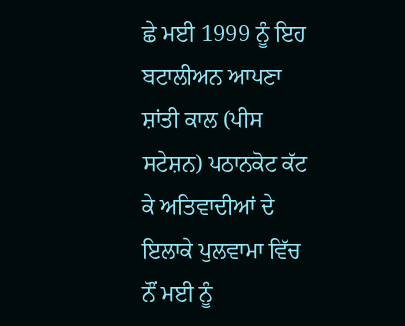ਛੇ ਮਈ 1999 ਨੂੰ ਇਹ ਬਟਾਲੀਅਨ ਆਪਣਾ ਸ਼ਾਂਤੀ ਕਾਲ (ਪੀਸ ਸਟੇਸ਼ਨ) ਪਠਾਨਕੋਟ ਕੱਟ ਕੇ ਅਤਿਵਾਦੀਆਂ ਦੇ ਇਲਾਕੇ ਪੁਲਵਾਮਾ ਵਿੱਚ ਨੌਂ ਮਈ ਨੂੰ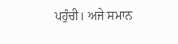ਪਹੁੰਚੀ। ਅਜੇ ਸਮਾਨ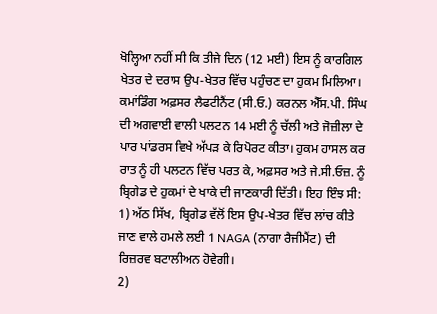ਖੋਲ੍ਹਿਆ ਨਹੀਂ ਸੀ ਕਿ ਤੀਜੇ ਦਿਨ (12 ਮਈ) ਇਸ ਨੂੰ ਕਾਰਗਿਲ ਖੇਤਰ ਦੇ ਦਰਾਸ ਉਪ-ਖੇਤਰ ਵਿੱਚ ਪਹੁੰਚਣ ਦਾ ਹੁਕਮ ਮਿਲਿਆ। ਕਮਾਂਡਿੰਗ ਅਫ਼ਸਰ ਲੈਫਟੀਨੈਂਟ (ਸੀ.ਓ.) ਕਰਨਲ ਐੱਸ.ਪੀ. ਸਿੰਘ ਦੀ ਅਗਵਾਈ ਵਾਲੀ ਪਲਟਨ 14 ਮਈ ਨੂੰ ਚੱਲੀ ਅਤੇ ਜੋਜ਼ੀਲਾ ਦੇ ਪਾਰ ਪਾਂਡਰਸ ਵਿਖੇ ਅੱਪੜ ਕੇ ਰਿਪੋਰਟ ਕੀਤਾ। ਹੁਕਮ ਹਾਸਲ ਕਰ ਰਾਤ ਨੂੰ ਹੀ ਪਲਟਨ ਵਿੱਚ ਪਰਤ ਕੇ, ਅਫ਼ਸਰ ਅਤੇ ਜੇ.ਸੀ.ਓਜ਼. ਨੂੰ ਬ੍ਰਿਗੇਡ ਦੇ ਹੁਕਮਾਂ ਦੇ ਖਾਕੇ ਦੀ ਜਾਣਕਾਰੀ ਦਿੱਤੀ। ਇਹ ਇੰਝ ਸੀ:
1) ਅੱਠ ਸਿੱਖ, ਬ੍ਰਿਗੇਡ ਵੱਲੋਂ ਇਸ ਉਪ-ਖੇਤਰ ਵਿੱਚ ਲਾਂਚ ਕੀਤੇ ਜਾਣ ਵਾਲੇ ਹਮਲੇ ਲਈ 1 NAGA (ਨਾਗਾ ਰੈਜੀਮੈਂਟ) ਦੀ ਰਿਜ਼ਰਵ ਬਟਾਲੀਅਨ ਹੋਵੇਗੀ।
2)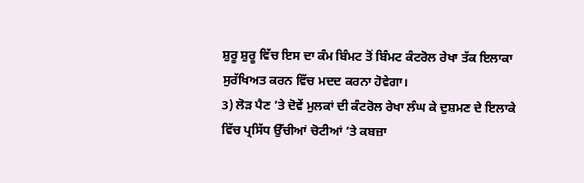ਸ਼ੁਰੂ ਸ਼ੁਰੂ ਵਿੱਚ ਇਸ ਦਾ ਕੰਮ ਬਿੰਮਟ ਤੋਂ ਬਿੰਮਟ ਕੰਟਰੋਲ ਰੇਖਾ ਤੱਕ ਇਲਾਕਾ ਸੁਰੱਖਿਅਤ ਕਰਨ ਵਿੱਚ ਮਦਦ ਕਰਨਾ ਹੋਵੇਗਾ।
3) ਲੋੜ ਪੈਣ ’ਤੇ ਦੋਵੇਂ ਮੁਲਕਾਂ ਦੀ ਕੰਟਰੋਲ ਰੇਖਾ ਲੰਘ ਕੇ ਦੁਸ਼ਮਣ ਦੇ ਇਲਾਕੇ ਵਿੱਚ ਪ੍ਰਸਿੱਧ ਉੱਚੀਆਂ ਚੋਟੀਆਂ ’ਤੇ ਕਬਜ਼ਾ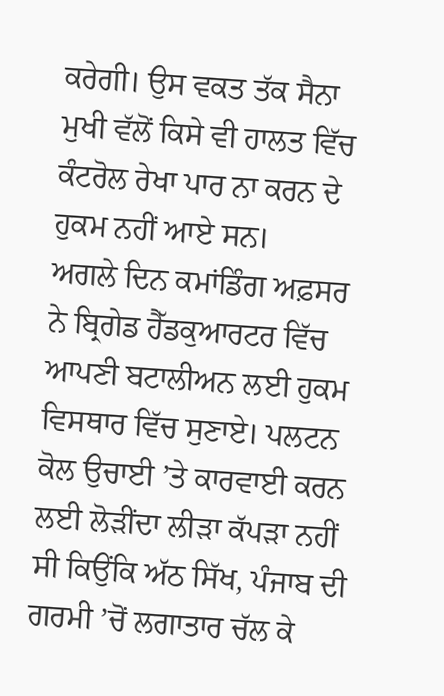ਕਰੇਗੀ। ਉਸ ਵਕਤ ਤੱਕ ਸੈਨਾ ਮੁਖੀ ਵੱਲੋਂ ਕਿਸੇ ਵੀ ਹਾਲਤ ਵਿੱਚ ਕੰਟਰੋਲ ਰੇਖਾ ਪਾਰ ਨਾ ਕਰਨ ਦੇ ਹੁਕਮ ਨਹੀਂ ਆਏ ਸਨ।
ਅਗਲੇ ਦਿਨ ਕਮਾਂਡਿੰਗ ਅਫ਼ਸਰ ਨੇ ਬ੍ਰਿਗੇਡ ਹੈੱਡਕੁਆਰਟਰ ਵਿੱਚ ਆਪਣੀ ਬਟਾਲੀਅਨ ਲਈ ਹੁਕਮ ਵਿਸਥਾਰ ਵਿੱਚ ਸੁਣਾਏ। ਪਲਟਨ ਕੋਲ ਉਚਾਈ ’ਤੇ ਕਾਰਵਾਈ ਕਰਨ ਲਈ ਲੋੜੀਂਦਾ ਲੀੜਾ ਕੱਪੜਾ ਨਹੀਂ ਸੀ ਕਿਉਂਕਿ ਅੱਠ ਸਿੱਖ, ਪੰਜਾਬ ਦੀ ਗਰਮੀ ’ਚੋਂ ਲਗਾਤਾਰ ਚੱਲ ਕੇ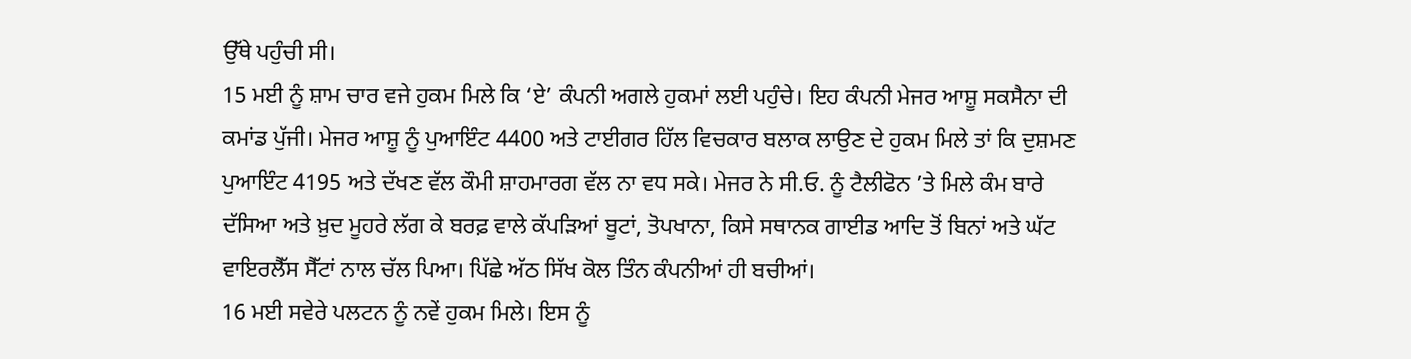ਉੱਥੇ ਪਹੁੰਚੀ ਸੀ।
15 ਮਈ ਨੂੰ ਸ਼ਾਮ ਚਾਰ ਵਜੇ ਹੁਕਮ ਮਿਲੇ ਕਿ ‘ਏ’ ਕੰਪਨੀ ਅਗਲੇ ਹੁਕਮਾਂ ਲਈ ਪਹੁੰਚੇ। ਇਹ ਕੰਪਨੀ ਮੇਜਰ ਆਸ਼ੂ ਸਕਸੈਨਾ ਦੀ ਕਮਾਂਡ ਪੁੱਜੀ। ਮੇਜਰ ਆਸ਼ੂ ਨੂੰ ਪੁਆਇੰਟ 4400 ਅਤੇ ਟਾਈਗਰ ਹਿੱਲ ਵਿਚਕਾਰ ਬਲਾਕ ਲਾਉਣ ਦੇ ਹੁਕਮ ਮਿਲੇ ਤਾਂ ਕਿ ਦੁਸ਼ਮਣ ਪੁਆਇੰਟ 4195 ਅਤੇ ਦੱਖਣ ਵੱਲ ਕੌਮੀ ਸ਼ਾਹਮਾਰਗ ਵੱਲ ਨਾ ਵਧ ਸਕੇ। ਮੇਜਰ ਨੇ ਸੀ.ਓ. ਨੂੰ ਟੈਲੀਫੋਨ ’ਤੇ ਮਿਲੇ ਕੰਮ ਬਾਰੇ ਦੱਸਿਆ ਅਤੇ ਖ਼ੁਦ ਮੂਹਰੇ ਲੱਗ ਕੇ ਬਰਫ਼ ਵਾਲੇ ਕੱਪੜਿਆਂ ਬੂਟਾਂ, ਤੋਪਖਾਨਾ, ਕਿਸੇ ਸਥਾਨਕ ਗਾਈਡ ਆਦਿ ਤੋਂ ਬਿਨਾਂ ਅਤੇ ਘੱਟ ਵਾਇਰਲੈੱਸ ਸੈੱਟਾਂ ਨਾਲ ਚੱਲ ਪਿਆ। ਪਿੱਛੇ ਅੱਠ ਸਿੱਖ ਕੋਲ ਤਿੰਨ ਕੰਪਨੀਆਂ ਹੀ ਬਚੀਆਂ।
16 ਮਈ ਸਵੇਰੇ ਪਲਟਨ ਨੂੰ ਨਵੇਂ ਹੁਕਮ ਮਿਲੇ। ਇਸ ਨੂੰ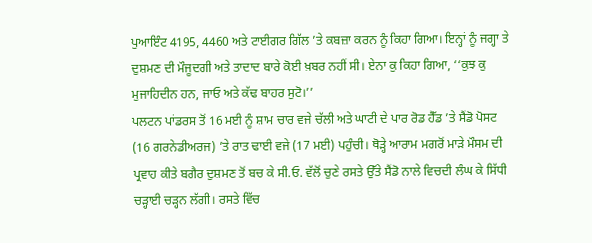ਪੁਆਇੰਟ 4195, 4460 ਅਤੇ ਟਾਈਗਰ ਗਿੱਲ ’ਤੇ ਕਬਜ਼ਾ ਕਰਨ ਨੂੰ ਕਿਹਾ ਗਿਆ। ਇਨ੍ਹਾਂ ਨੂੰ ਜਗ੍ਹਾ ਤੇ ਦੁਸ਼ਮਣ ਦੀ ਮੌਜੂਦਗੀ ਅਤੇ ਤਾਦਾਦ ਬਾਰੇ ਕੋਈ ਖ਼ਬਰ ਨਹੀਂ ਸੀ। ਏਨਾ ਕੁ ਕਿਹਾ ਗਿਆ, ‘‘ਕੁਝ ਕੁ ਮੁਜਾਹਿਦੀਨ ਹਨ, ਜਾਓ ਅਤੇ ਕੱਢ ਬਾਹਰ ਸੁਟੋ।’’
ਪਲਟਨ ਪਾਂਡਰਸ ਤੋਂ 16 ਮਈ ਨੂੰ ਸ਼ਾਮ ਚਾਰ ਵਜੇ ਚੱਲੀ ਅਤੇ ਘਾਟੀ ਦੇ ਪਾਰ ਰੋਡ ਹੈੱਡ ’ਤੇ ਸੈਂਡੋ ਪੋਸਟ (16 ਗਰਨੇਡੀਅਰਜ) ’ਤੇ ਰਾਤ ਢਾਈ ਵਜੇ (17 ਮਈ) ਪਹੁੰਚੀ। ਥੋੜ੍ਹੇ ਆਰਾਮ ਮਗਰੋਂ ਮਾੜੇ ਮੌਸਮ ਦੀ ਪ੍ਰਵਾਹ ਕੀਤੇ ਬਗੈਰ ਦੁਸ਼ਮਣ ਤੋਂ ਬਚ ਕੇ ਸੀ.ਓ. ਵੱਲੋਂ ਚੁਣੇ ਰਸਤੇ ਉੱਤੇ ਸੈਂਡੋ ਨਾਲੇ ਵਿਚਦੀ ਲੰਘ ਕੇ ਸਿੱਧੀ ਚੜ੍ਹਾਈ ਚੜ੍ਹਨ ਲੱਗੀ। ਰਸਤੇ ਵਿੱਚ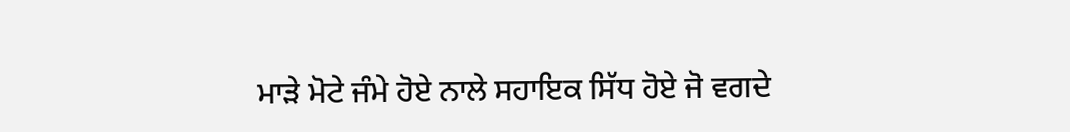ਮਾੜੇ ਮੋਟੇ ਜੰਮੇ ਹੋਏ ਨਾਲੇ ਸਹਾਇਕ ਸਿੱਧ ਹੋਏ ਜੋ ਵਗਦੇ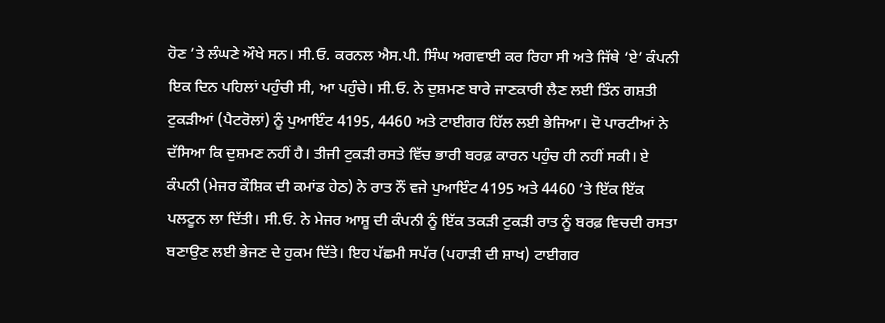ਹੋਣ ’ਤੇ ਲੰਘਣੇ ਔਖੇ ਸਨ। ਸੀ.ਓ. ਕਰਨਲ ਐਸ.ਪੀ. ਸਿੰਘ ਅਗਵਾਈ ਕਰ ਰਿਹਾ ਸੀ ਅਤੇ ਜਿੱਥੇ ‘ਏ’ ਕੰਪਨੀ ਇਕ ਦਿਨ ਪਹਿਲਾਂ ਪਹੁੰਚੀ ਸੀ, ਆ ਪਹੁੰਚੇ। ਸੀ.ਓ. ਨੇ ਦੁਸ਼ਮਣ ਬਾਰੇ ਜਾਣਕਾਰੀ ਲੈਣ ਲਈ ਤਿੰਨ ਗਸ਼ਤੀ ਟੁਕੜੀਆਂ (ਪੈਟਰੋਲਾਂ) ਨੂੰ ਪੁਆਇੰਟ 4195, 4460 ਅਤੇ ਟਾਈਗਰ ਹਿੱਲ ਲਈ ਭੇਜਿਆ। ਦੋ ਪਾਰਟੀਆਂ ਨੇ ਦੱਸਿਆ ਕਿ ਦੁਸ਼ਮਣ ਨਹੀਂ ਹੈ। ਤੀਜੀ ਟੁਕੜੀ ਰਸਤੇ ਵਿੱਚ ਭਾਰੀ ਬਰਫ਼ ਕਾਰਨ ਪਹੁੰਚ ਹੀ ਨਹੀਂ ਸਕੀ। ਏ ਕੰਪਨੀ (ਮੇਜਰ ਕੌਸ਼ਿਕ ਦੀ ਕਮਾਂਡ ਹੇਠ) ਨੇ ਰਾਤ ਨੌਂ ਵਜੇ ਪੁਆਇੰਟ 4195 ਅਤੇ 4460 ’ਤੇ ਇੱਕ ਇੱਕ ਪਲਟੂਨ ਲਾ ਦਿੱਤੀ। ਸੀ.ਓ. ਨੇ ਮੇਜਰ ਆਸ਼ੂ ਦੀ ਕੰਪਨੀ ਨੂੰ ਇੱਕ ਤਕੜੀ ਟੁਕੜੀ ਰਾਤ ਨੂੰ ਬਰਫ਼ ਵਿਚਦੀ ਰਸਤਾ ਬਣਾਉਣ ਲਈ ਭੇਜਣ ਦੇ ਹੁਕਮ ਦਿੱਤੇ। ਇਹ ਪੱਛਮੀ ਸਪੱਰ (ਪਹਾੜੀ ਦੀ ਸ਼ਾਖ) ਟਾਈਗਰ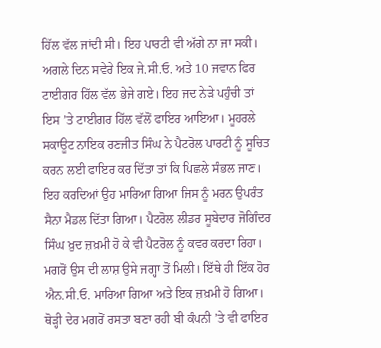ਹਿੱਲ ਵੱਲ ਜਾਂਦੀ ਸੀ। ਇਹ ਪਾਰਟੀ ਵੀ ਅੱਗੇ ਨਾ ਜਾ ਸਕੀ।
ਅਗਲੇ ਦਿਨ ਸਵੇਰੇ ਇਕ ਜੇ.ਸੀ.ਓ. ਅਤੇ 10 ਜਵਾਨ ਫਿਰ ਟਾਈਗਰ ਹਿੱਲ ਵੱਲ ਭੇਜੇ ਗਏ। ਇਹ ਜਦ ਨੇੜੇ ਪਹੁੰਚੀ ਤਾਂ ਇਸ ’ਤੇ ਟਾਈਗਰ ਹਿੱਲ ਵੱਲੋਂ ਫਾਇਰ ਆਇਆ। ਮੂਹਰਲੇ ਸਕਾਊਟ ਨਾਇਕ ਰਣਜੀਤ ਸਿੰਘ ਨੇ ਪੈਟਰੋਲ ਪਾਰਟੀ ਨੂੰ ਸੂਚਿਤ ਕਰਨ ਲਈ ਫਾਇਰ ਕਰ ਦਿੱਤਾ ਤਾਂ ਕਿ ਪਿਛਲੇ ਸੰਭਲ ਜਾਣ। ਇਹ ਕਰਦਿਆਂ ਉਹ ਮਾਰਿਆ ਗਿਆ ਜਿਸ ਨੂੰ ਮਰਨ ਉਪਰੰਤ ਸੈਨਾ ਮੈਡਲ ਦਿੱਤਾ ਗਿਆ। ਪੈਟਰੋਲ ਲੀਡਰ ਸੂਬੇਦਾਰ ਜੋਗਿੰਦਰ ਸਿੰਘ ਖ਼ੁਦ ਜ਼ਖ਼ਮੀ ਹੋ ਕੇ ਵੀ ਪੈਟਰੋਲ ਨੂੰ ਕਵਰ ਕਰਦਾ ਰਿਹਾ। ਮਗਰੋਂ ਉਸ ਦੀ ਲਾਸ਼ ਉਸੇ ਜਗ੍ਹਾ ਤੋਂ ਮਿਲੀ। ਇੱਥੇ ਹੀ ਇੱਕ ਹੋਰ ਐਨ.ਸੀ.ਓ. ਮਾਰਿਆ ਗਿਆ ਅਤੇ ਇਕ ਜ਼ਖ਼ਮੀ ਹੋ ਗਿਆ। ਥੋੜ੍ਹੀ ਦੇਰ ਮਗਰੋਂ ਰਸਤਾ ਬਣਾ ਰਹੀ ਬੀ ਕੰਪਨੀ ’ਤੇ ਵੀ ਫਾਇਰ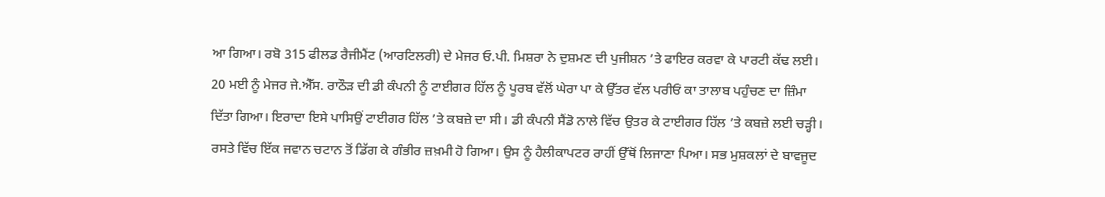ਆ ਗਿਆ। ਰਬੋ 315 ਫੀਲਡ ਰੈਜੀਮੈਂਟ (ਆਰਟਿਲਰੀ) ਦੇ ਮੇਜਰ ਓ.ਪੀ. ਮਿਸ਼ਰਾ ਨੇ ਦੁਸ਼ਮਣ ਦੀ ਪੁਜੀਸ਼ਨ ’ਤੇ ਫਾਇਰ ਕਰਵਾ ਕੇ ਪਾਰਟੀ ਕੱਢ ਲਈ।
20 ਮਈ ਨੂੰ ਮੇਜਰ ਜੇ.ਐੱਸ. ਰਾਠੌੜ ਦੀ ਡੀ ਕੰਪਨੀ ਨੂੰ ਟਾਈਗਰ ਹਿੱਲ ਨੂੰ ਪੂਰਬ ਵੱਲੋਂ ਘੇਰਾ ਪਾ ਕੇ ਉੱਤਰ ਵੱਲ ਪਰੀਓਂ ਕਾ ਤਾਲਾਬ ਪਹੁੰਚਣ ਦਾ ਜ਼ਿੰਮਾ ਦਿੱਤਾ ਗਿਆ। ਇਰਾਦਾ ਇਸੇ ਪਾਸਿਉਂ ਟਾਈਗਰ ਹਿੱਲ ’ਤੇ ਕਬਜ਼ੇ ਦਾ ਸੀ। ਡੀ ਕੰਪਨੀ ਸੈਂਡੋ ਨਾਲੇ ਵਿੱਚ ਉਤਰ ਕੇ ਟਾਈਗਰ ਹਿੱਲ ’ਤੇ ਕਬਜ਼ੇ ਲਈ ਚੜ੍ਹੀ। ਰਸਤੇ ਵਿੱਚ ਇੱਕ ਜਵਾਨ ਚਟਾਨ ਤੋਂ ਡਿੱਗ ਕੇ ਗੰਭੀਰ ਜ਼ਖ਼ਮੀ ਹੋ ਗਿਆ। ਉਸ ਨੂੰ ਹੈਲੀਕਾਪਟਰ ਰਾਹੀਂ ਉੱਥੋਂ ਲਿਜਾਣਾ ਪਿਆ। ਸਭ ਮੁਸ਼ਕਲਾਂ ਦੇ ਬਾਵਜੂਦ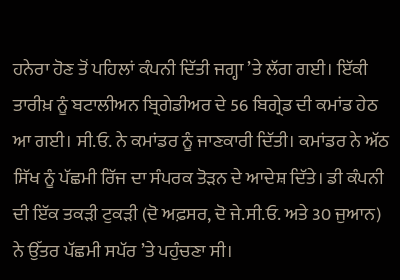ਹਨੇਰਾ ਹੋਣ ਤੋਂ ਪਹਿਲਾਂ ਕੰਪਨੀ ਦਿੱਤੀ ਜਗ੍ਹਾ ’ਤੇ ਲੱਗ ਗਈ। ਇੱਕੀ ਤਾਰੀਖ਼ ਨੂੰ ਬਟਾਲੀਅਨ ਬ੍ਰਿਗੇਡੀਅਰ ਦੇ 56 ਬਿਗ੍ਰੇਡ ਦੀ ਕਮਾਂਡ ਹੇਠ ਆ ਗਈ। ਸੀ.ਓ. ਨੇ ਕਮਾਂਡਰ ਨੂੰ ਜਾਣਕਾਰੀ ਦਿੱਤੀ। ਕਮਾਂਡਰ ਨੇ ਅੱਠ ਸਿੱਖ ਨੂੰ ਪੱਛਮੀ ਰਿੱਜ ਦਾ ਸੰਪਰਕ ਤੋੜਨ ਦੇ ਆਦੇਸ਼ ਦਿੱਤੇ। ਡੀ ਕੰਪਨੀ ਦੀ ਇੱਕ ਤਕੜੀ ਟੁਕੜੀ (ਦੋ ਅਫ਼ਸਰ, ਦੋ ਜੇ.ਸੀ.ਓ. ਅਤੇ 30 ਜੁਆਨ) ਨੇ ਉੱਤਰ ਪੱਛਮੀ ਸਪੱਰ ’ਤੇ ਪਹੁੰਚਣਾ ਸੀ।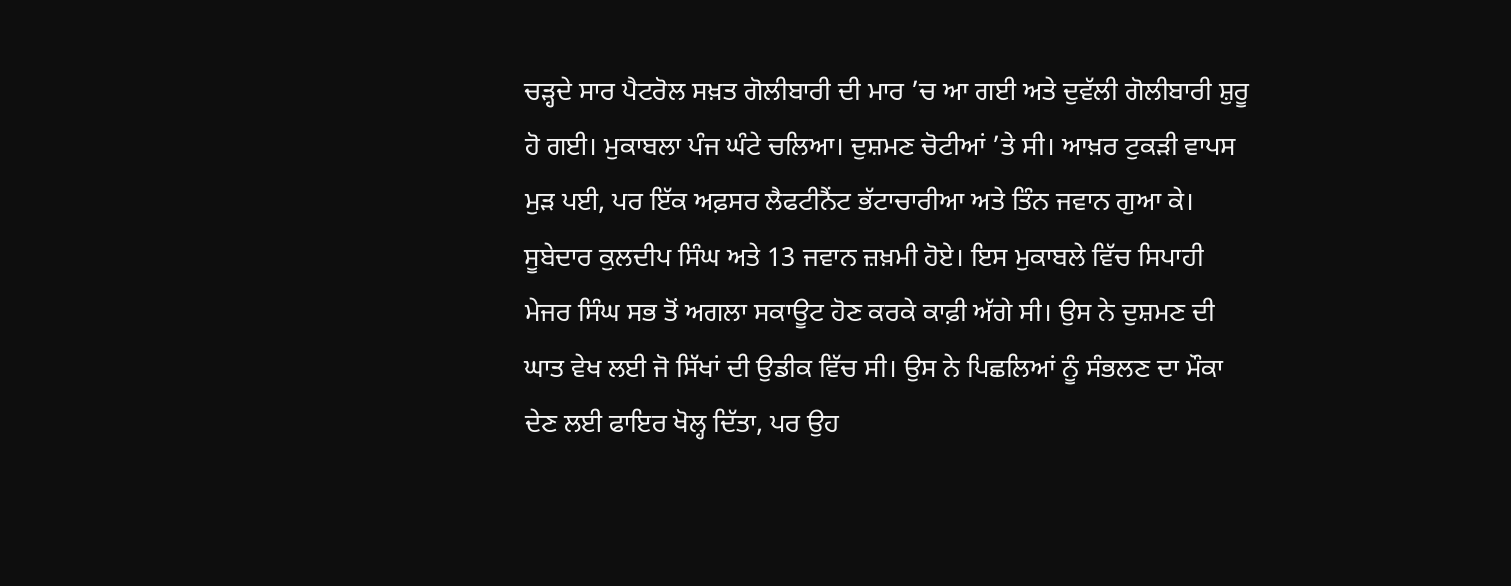ਚੜ੍ਹਦੇ ਸਾਰ ਪੈਟਰੋਲ ਸਖ਼ਤ ਗੋਲੀਬਾਰੀ ਦੀ ਮਾਰ ’ਚ ਆ ਗਈ ਅਤੇ ਦੁਵੱਲੀ ਗੋਲੀਬਾਰੀ ਸ਼ੁਰੂ ਹੋ ਗਈ। ਮੁਕਾਬਲਾ ਪੰਜ ਘੰਟੇ ਚਲਿਆ। ਦੁਸ਼ਮਣ ਚੋਟੀਆਂ ’ਤੇ ਸੀ। ਆਖ਼ਰ ਟੁਕੜੀ ਵਾਪਸ ਮੁੜ ਪਈ, ਪਰ ਇੱਕ ਅਫ਼ਸਰ ਲੈਫਟੀਨੈਂਟ ਭੱਟਾਚਾਰੀਆ ਅਤੇ ਤਿੰਨ ਜਵਾਨ ਗੁਆ ਕੇ। ਸੂਬੇਦਾਰ ਕੁਲਦੀਪ ਸਿੰਘ ਅਤੇ 13 ਜਵਾਨ ਜ਼ਖ਼ਮੀ ਹੋਏ। ਇਸ ਮੁਕਾਬਲੇ ਵਿੱਚ ਸਿਪਾਹੀ ਮੇਜਰ ਸਿੰਘ ਸਭ ਤੋਂ ਅਗਲਾ ਸਕਾਊਟ ਹੋਣ ਕਰਕੇ ਕਾਫ਼ੀ ਅੱਗੇ ਸੀ। ਉਸ ਨੇ ਦੁਸ਼ਮਣ ਦੀ ਘਾਤ ਵੇਖ ਲਈ ਜੋ ਸਿੱਖਾਂ ਦੀ ਉਡੀਕ ਵਿੱਚ ਸੀ। ਉਸ ਨੇ ਪਿਛਲਿਆਂ ਨੂੰ ਸੰਭਲਣ ਦਾ ਮੌਕਾ ਦੇਣ ਲਈ ਫਾਇਰ ਖੋਲ੍ਹ ਦਿੱਤਾ, ਪਰ ਉਹ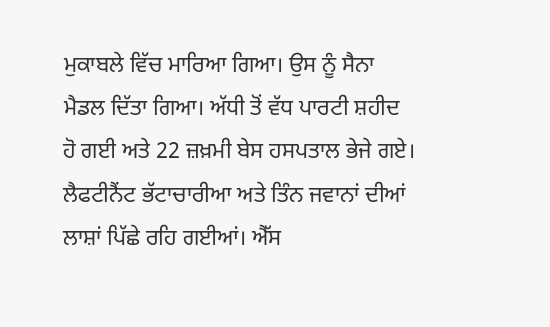ਮੁਕਾਬਲੇ ਵਿੱਚ ਮਾਰਿਆ ਗਿਆ। ਉਸ ਨੂੰ ਸੈਨਾ ਮੈਡਲ ਦਿੱਤਾ ਗਿਆ। ਅੱਧੀ ਤੋਂ ਵੱਧ ਪਾਰਟੀ ਸ਼ਹੀਦ ਹੋ ਗਈ ਅਤੇ 22 ਜ਼ਖ਼ਮੀ ਬੇਸ ਹਸਪਤਾਲ ਭੇਜੇ ਗਏ। ਲੈਫਟੀਨੈਂਟ ਭੱਟਾਚਾਰੀਆ ਅਤੇ ਤਿੰਨ ਜਵਾਨਾਂ ਦੀਆਂ ਲਾਸ਼ਾਂ ਪਿੱਛੇ ਰਹਿ ਗਈਆਂ। ਐੱਸ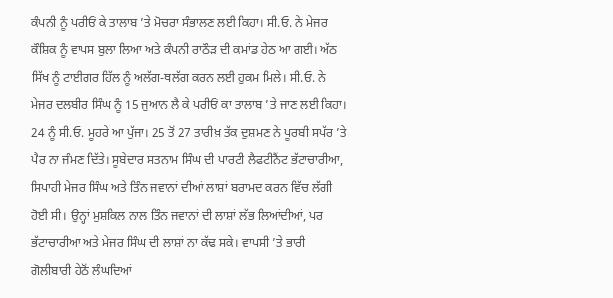ਕੰਪਨੀ ਨੂੰ ਪਰੀਓਂ ਕੇ ਤਾਲਾਬ ’ਤੇ ਮੋਚਰਾ ਸੰਭਾਲਣ ਲਈ ਕਿਹਾ। ਸੀ.ਓ. ਨੇ ਮੇਜਰ ਕੌਸ਼ਿਕ ਨੂੰ ਵਾਪਸ ਬੁਲਾ ਲਿਆ ਅਤੇ ਕੰਪਨੀ ਰਾਠੌੜ ਦੀ ਕਮਾਂਡ ਹੇਠ ਆ ਗਈ। ਅੱਠ ਸਿੱਖ ਨੂੰ ਟਾਈਗਰ ਹਿੱਲ ਨੂੰ ਅਲੱਗ-ਥਲੱਗ ਕਰਨ ਲਈ ਹੁਕਮ ਮਿਲੇ। ਸੀ.ਓ. ਨੇ ਮੇਜਰ ਦਲਬੀਰ ਸਿੰਘ ਨੂੰ 15 ਜੁਆਨ ਲੈ ਕੇ ਪਰੀਓਂ ਕਾ ਤਾਲਾਬ ’ਤੇ ਜਾਣ ਲਈ ਕਿਹਾ। 24 ਨੂੰ ਸੀ.ਓ. ਮੂਹਰੇ ਆ ਪੁੱਜਾ। 25 ਤੋਂ 27 ਤਾਰੀਖ਼ ਤੱਕ ਦੁਸ਼ਮਣ ਨੇ ਪੂਰਬੀ ਸਪੱਰ ’ਤੇ ਪੈਰ ਨਾ ਜੰਮਣ ਦਿੱਤੇ। ਸੂਬੇਦਾਰ ਸਤਨਾਮ ਸਿੰਘ ਦੀ ਪਾਰਟੀ ਲੈਫਟੀਨੈਂਟ ਭੱਟਾਚਾਰੀਆ, ਸਿਪਾਹੀ ਮੇਜਰ ਸਿੰਘ ਅਤੇ ਤਿੰਨ ਜਵਾਨਾਂ ਦੀਆਂ ਲਾਸ਼ਾਂ ਬਰਾਮਦ ਕਰਨ ਵਿੱਚ ਲੱਗੀ ਹੋਈ ਸੀ। ਉਨ੍ਹਾਂ ਮੁਸ਼ਕਿਲ ਨਾਲ ਤਿੰਨ ਜਵਾਨਾਂ ਦੀ ਲਾਸ਼ਾਂ ਲੱਭ ਲਿਆਂਦੀਆਂ, ਪਰ ਭੱਟਾਚਾਰੀਆ ਅਤੇ ਮੇਜਰ ਸਿੰਘ ਦੀ ਲਾਸ਼ਾਂ ਨਾ ਕੱਢ ਸਕੇ। ਵਾਪਸੀ ’ਤੇ ਭਾਰੀ ਗੋਲੀਬਾਰੀ ਹੇਠੋਂ ਲੰਘਦਿਆਂ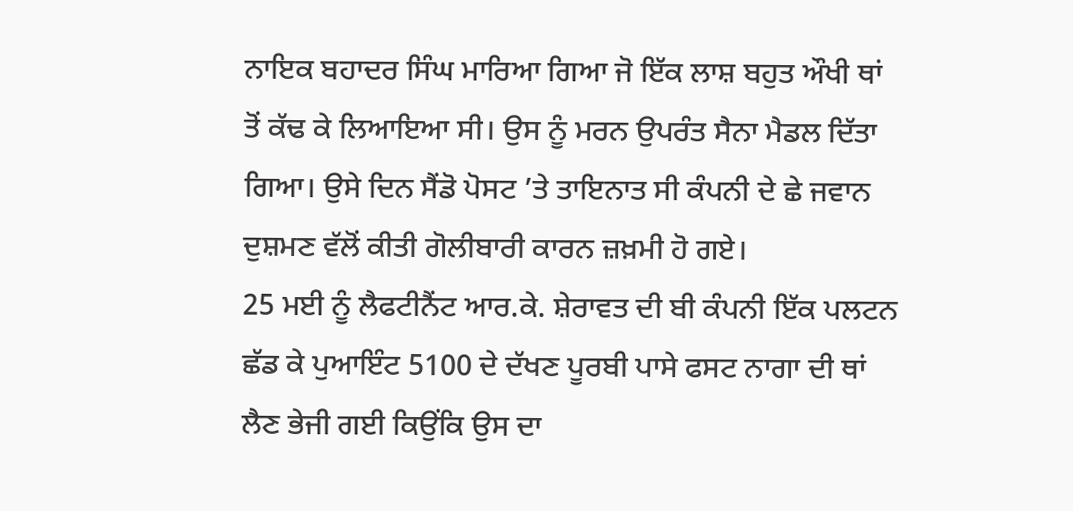ਨਾਇਕ ਬਹਾਦਰ ਸਿੰਘ ਮਾਰਿਆ ਗਿਆ ਜੋ ਇੱਕ ਲਾਸ਼ ਬਹੁਤ ਔਖੀ ਥਾਂ ਤੋਂ ਕੱਢ ਕੇ ਲਿਆਇਆ ਸੀ। ਉਸ ਨੂੰ ਮਰਨ ਉਪਰੰਤ ਸੈਨਾ ਮੈਡਲ ਦਿੱਤਾ ਗਿਆ। ਉਸੇ ਦਿਨ ਸੈਂਡੋ ਪੋਸਟ ’ਤੇ ਤਾਇਨਾਤ ਸੀ ਕੰਪਨੀ ਦੇ ਛੇ ਜਵਾਨ ਦੁਸ਼ਮਣ ਵੱਲੋਂ ਕੀਤੀ ਗੋਲੀਬਾਰੀ ਕਾਰਨ ਜ਼ਖ਼ਮੀ ਹੋ ਗਏ।
25 ਮਈ ਨੂੰ ਲੈਫਟੀਨੈਂਟ ਆਰ.ਕੇ. ਸ਼ੇਰਾਵਤ ਦੀ ਬੀ ਕੰਪਨੀ ਇੱਕ ਪਲਟਨ ਛੱਡ ਕੇ ਪੁਆਇੰਟ 5100 ਦੇ ਦੱਖਣ ਪੂਰਬੀ ਪਾਸੇ ਫਸਟ ਨਾਗਾ ਦੀ ਥਾਂ ਲੈਣ ਭੇਜੀ ਗਈ ਕਿਉਂਕਿ ਉਸ ਦਾ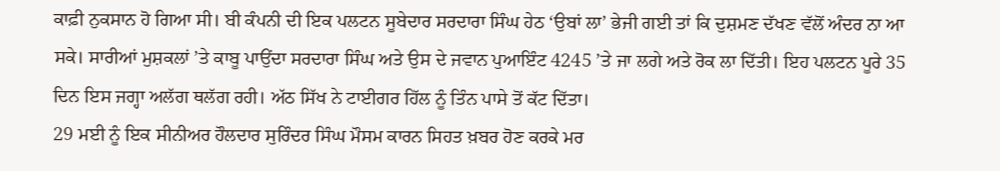ਕਾਫ਼ੀ ਨੁਕਸਾਨ ਹੋ ਗਿਆ ਸੀ। ਬੀ ਕੰਪਨੀ ਦੀ ਇਕ ਪਲਟਨ ਸੂਬੇਦਾਰ ਸਰਦਾਰਾ ਸਿੰਘ ਹੇਠ ‘ਉਬਾਂ ਲਾ’ ਭੇਜੀ ਗਈ ਤਾਂ ਕਿ ਦੁਸ਼ਮਣ ਦੱਖਣ ਵੱਲੋਂ ਅੰਦਰ ਨਾ ਆ ਸਕੇ। ਸਾਰੀਆਂ ਮੁਸ਼ਕਲਾਂ ’ਤੇ ਕਾਬੂ ਪਾਉਂਦਾ ਸਰਦਾਰਾ ਸਿੰਘ ਅਤੇ ਉਸ ਦੇ ਜਵਾਨ ਪੁਆਇੰਟ 4245 ’ਤੇ ਜਾ ਲਗੇ ਅਤੇ ਰੋਕ ਲਾ ਦਿੱਤੀ। ਇਹ ਪਲਟਨ ਪੂਰੇ 35 ਦਿਨ ਇਸ ਜਗ੍ਹਾ ਅਲੱਗ ਥਲੱਗ ਰਹੀ। ਅੱਠ ਸਿੱਖ ਨੇ ਟਾਈਗਰ ਹਿੱਲ ਨੂੰ ਤਿੰਨ ਪਾਸੇ ਤੋਂ ਕੱਟ ਦਿੱਤਾ।
29 ਮਈ ਨੂੰ ਇਕ ਸੀਨੀਅਰ ਹੌਲਦਾਰ ਸੁਰਿੰਦਰ ਸਿੰਘ ਮੌਸਮ ਕਾਰਨ ਸਿਹਤ ਖ਼ਬਰ ਹੋਣ ਕਰਕੇ ਮਰ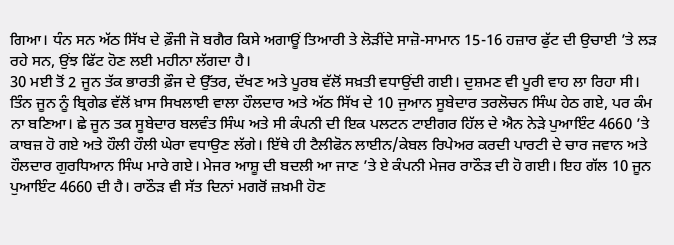ਗਿਆ। ਧੰਨ ਸਨ ਅੱਠ ਸਿੱਖ ਦੇ ਫ਼ੌਜੀ ਜੋ ਬਗੈਰ ਕਿਸੇ ਅਗਾਊਂ ਤਿਆਰੀ ਤੇ ਲੋੜੀਂਦੇ ਸਾਜ਼ੋ-ਸਾਮਾਨ 15-16 ਹਜ਼ਾਰ ਫੁੱਟ ਦੀ ਉਚਾਈ ’ਤੇ ਲੜ ਰਹੇ ਸਨ, ਉਂਝ ਫਿੱਟ ਹੋਣ ਲਈ ਮਹੀਨਾ ਲੱਗਦਾ ਹੈ।
30 ਮਈ ਤੋਂ 2 ਜੂਨ ਤੱਕ ਭਾਰਤੀ ਫ਼ੌਜ ਦੇ ਉੱਤਰ, ਦੱਖਣ ਅਤੇ ਪੂਰਬ ਵੱਲੋਂ ਸਖ਼ਤੀ ਵਧਾਉਂਦੀ ਗਈ। ਦੁਸ਼ਮਣ ਵੀ ਪੂਰੀ ਵਾਹ ਲਾ ਰਿਹਾ ਸੀ। ਤਿੰਨ ਜੂਨ ਨੂੰ ਬ੍ਰਿਗੇਡ ਵੱਲੋਂ ਖ਼ਾਸ ਸਿਖਲਾਈ ਵਾਲਾ ਹੌਲਦਾਰ ਅਤੇ ਅੱਠ ਸਿੱਖ ਦੇ 10 ਜੁਆਨ ਸੂਬੇਦਾਰ ਤਰਲੋਚਨ ਸਿੰਘ ਹੇਠ ਗਏ, ਪਰ ਕੰਮ ਨਾ ਬਣਿਆ। ਛੇ ਜੂਨ ਤਕ ਸੂਬੇਦਾਰ ਬਲਵੰਤ ਸਿੰਘ ਅਤੇ ਸੀ ਕੰਪਨੀ ਦੀ ਇਕ ਪਲਟਨ ਟਾਈਗਰ ਹਿੱਲ ਦੇ ਐਨ ਨੇੜੇ ਪੁਆਇੰਟ 4660 ’ਤੇ ਕਾਬਜ਼ ਹੋ ਗਏ ਅਤੇ ਹੌਲੀ ਹੌਲੀ ਘੇਰਾ ਵਧਾਉਣ ਲੱਗੇ। ਇੱਥੇ ਹੀ ਟੈਲੀਫੋਨ ਲਾਈਨ/ਕੇਬਲ ਰਿਪੇਅਰ ਕਰਦੀ ਪਾਰਟੀ ਦੇ ਚਾਰ ਜਵਾਨ ਅਤੇ ਹੌਲਦਾਰ ਗੁਰਧਿਆਨ ਸਿੰਘ ਮਾਰੇ ਗਏ। ਮੇਜਰ ਆਸ਼ੂ ਦੀ ਬਦਲੀ ਆ ਜਾਣ ’ਤੇ ਏ ਕੰਪਨੀ ਮੇਜਰ ਰਾਠੌੜ ਦੀ ਹੋ ਗਈ। ਇਹ ਗੱਲ 10 ਜੂਨ ਪੁਆਇੰਟ 4660 ਦੀ ਹੈ। ਰਾਠੌੜ ਵੀ ਸੱਤ ਦਿਨਾਂ ਮਗਰੋਂ ਜ਼ਖ਼ਮੀ ਹੋਣ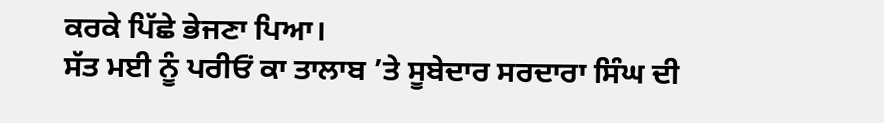ਕਰਕੇ ਪਿੱਛੇ ਭੇਜਣਾ ਪਿਆ।
ਸੱਤ ਮਈ ਨੂੰ ਪਰੀਓਂ ਕਾ ਤਾਲਾਬ ’ਤੇ ਸੂਬੇਦਾਰ ਸਰਦਾਰਾ ਸਿੰਘ ਦੀ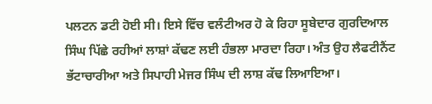ਪਲਟਨ ਡਟੀ ਹੋਈ ਸੀ। ਇਸੇ ਵਿੱਚ ਵਲੰਟੀਅਰ ਹੋ ਕੇ ਰਿਹਾ ਸੂਬੇਦਾਰ ਗੁਰਦਿਆਲ ਸਿੰਘ ਪਿੱਛੇ ਰਹੀਆਂ ਲਾਸ਼ਾਂ ਕੱਢਣ ਲਈ ਹੰਭਲਾ ਮਾਰਦਾ ਰਿਹਾ। ਅੰਤ ਉਹ ਲੈਫਟੀਨੈਂਟ ਭੱਟਾਚਾਰੀਆ ਅਤੇ ਸਿਪਾਹੀ ਮੇਜਰ ਸਿੰਘ ਦੀ ਲਾਸ਼ ਕੱਢ ਲਿਆਇਆ।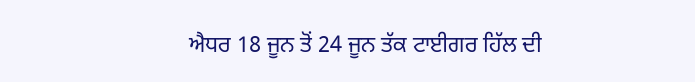ਐਧਰ 18 ਜੂਨ ਤੋਂ 24 ਜੂਨ ਤੱਕ ਟਾਈਗਰ ਹਿੱਲ ਦੀ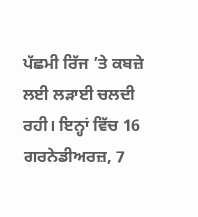ਪੱਛਮੀ ਰਿੱਜ ’ਤੇ ਕਬਜ਼ੇ ਲਈ ਲੜਾਈ ਚਲਦੀ ਰਹੀ। ਇਨ੍ਹਾਂ ਵਿੱਚ 16 ਗਰਨੇਡੀਅਰਜ਼, 7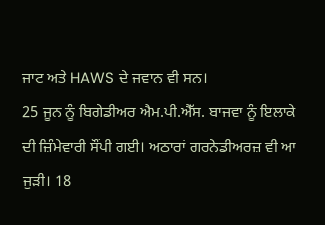ਜਾਟ ਅਤੇ HAWS ਦੇ ਜਵਾਨ ਵੀ ਸਨ।
25 ਜੂਨ ਨੂੰ ਬਿਗੇਡੀਅਰ ਐਮ.ਪੀ.ਐੱਸ. ਬਾਜਵਾ ਨੂੰ ਇਲਾਕੇ ਦੀ ਜ਼ਿੰਮੇਵਾਰੀ ਸੌਂਪੀ ਗਈ। ਅਠਾਰਾਂ ਗਰਨੇਡੀਅਰਜ਼ ਵੀ ਆ ਜੁੜੀ। 18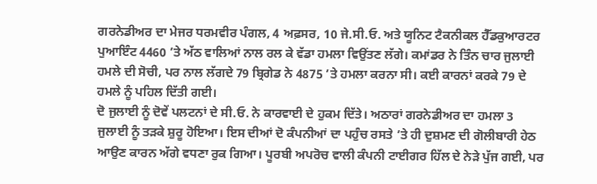ਗਰਨੇਡੀਅਰ ਦਾ ਮੇਜਰ ਧਰਮਵੀਰ ਪੰਗਲ, 4 ਅਫ਼ਸਰ, 10 ਜੇ.ਸੀ.ਓ. ਅਤੇ ਯੂਨਿਟ ਟੈਕਨੀਕਲ ਹੈੱਡਕੁਆਰਟਰ ਪੁਆਇੰਟ 4460 ’ਤੇ ਅੱਠ ਵਾਲਿਆਂ ਨਾਲ ਰਲ ਕੇ ਵੱਡਾ ਹਮਲਾ ਵਿਉਂਤਣ ਲੱਗੇ। ਕਮਾਂਡਰ ਨੇ ਤਿੰਨ ਚਾਰ ਜੁਲਾਈ ਹਮਲੇ ਦੀ ਸੋਚੀ, ਪਰ ਨਾਲ ਲੱਗਦੇ 79 ਬ੍ਰਿਗੇਡ ਨੇ 4875 ’ਤੇ ਹਮਲਾ ਕਰਨਾ ਸੀ। ਕਈ ਕਾਰਨਾਂ ਕਰਕੇ 79 ਦੇ ਹਮਲੇ ਨੂੰ ਪਹਿਲ ਦਿੱਤੀ ਗਈ।
ਦੋ ਜੁਲਾਈ ਨੂੰ ਦੋਵੇਂ ਪਲਟਨਾਂ ਦੇ ਸੀ.ਓ. ਨੇ ਕਾਰਵਾਈ ਦੇ ਹੁਕਮ ਦਿੱਤੇ। ਅਠਾਰਾਂ ਗਰਨੇਡੀਅਰ ਦਾ ਹਮਲਾ 3 ਜੁਲਾਈ ਨੂੰ ਤੜਕੇ ਸ਼ੁਰੂ ਹੋਇਆ। ਇਸ ਦੀਆਂ ਦੋ ਕੰਪਨੀਆਂ ਦਾ ਪਹੁੰਚ ਰਸਤੇ ’ਤੇ ਹੀ ਦੁਸ਼ਮਣ ਦੀ ਗੋਲੀਬਾਰੀ ਹੇਠ ਆਉਣ ਕਾਰਨ ਅੱਗੇ ਵਧਣਾ ਰੁਕ ਗਿਆ। ਪੂਰਬੀ ਅਪਰੋਚ ਵਾਲੀ ਕੰਪਨੀ ਟਾਈਗਰ ਹਿੱਲ ਦੇ ਨੇੜੇ ਪੁੱਜ ਗਈ, ਪਰ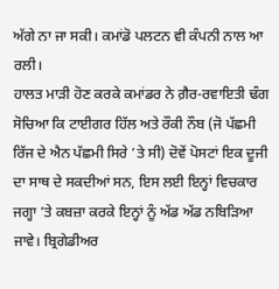ਅੱਗੇ ਨਾ ਜਾ ਸਕੀ। ਕਮਾਂਡੋ ਪਲਟਨ ਵੀ ਕੰਪਨੀ ਨਾਲ ਆ ਰਲੀ।
ਹਾਲਤ ਮਾੜੀ ਹੋਣ ਕਰਕੇ ਕਮਾਂਡਰ ਨੇ ਗ਼ੈਰ-ਰਵਾਇਤੀ ਢੰਗ ਸੋਚਿਆ ਕਿ ਟਾਈਗਰ ਹਿੱਲ ਅਤੇ ਰੌਕੀ ਨੌਬ (ਜੋ ਪੱਛਮੀ ਰਿੱਜ ਦੇ ਐਨ ਪੱਛਮੀ ਸਿਰੇ ’ਤੇ ਸੀ) ਦੋਵੇਂ ਪੋਸਟਾਂ ਇਕ ਦੂਜੀ ਦਾ ਸਾਥ ਦੇ ਸਕਦੀਆਂ ਸਨ, ਇਸ ਲਈ ਇਨ੍ਹਾਂ ਵਿਚਕਾਰ ਜਗ੍ਹਾ ’ਤੇ ਕਬਜ਼ਾ ਕਰਕੇ ਇਨ੍ਹਾਂ ਨੂੰ ਅੱਡ ਅੱਡ ਨਬਿੜਿਆ ਜਾਵੇ। ਬ੍ਰਿਗੇਡੀਅਰ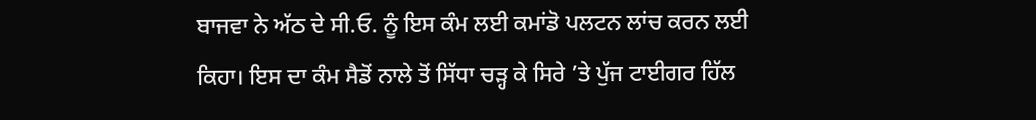ਬਾਜਵਾ ਨੇ ਅੱਠ ਦੇ ਸੀ.ਓ. ਨੂੰ ਇਸ ਕੰਮ ਲਈ ਕਮਾਂਡੋ ਪਲਟਨ ਲਾਂਚ ਕਰਨ ਲਈ ਕਿਹਾ। ਇਸ ਦਾ ਕੰਮ ਸੈਡੋਂ ਨਾਲੇ ਤੋਂ ਸਿੱਧਾ ਚੜ੍ਹ ਕੇ ਸਿਰੇ ’ਤੇ ਪੁੱਜ ਟਾਈਗਰ ਹਿੱਲ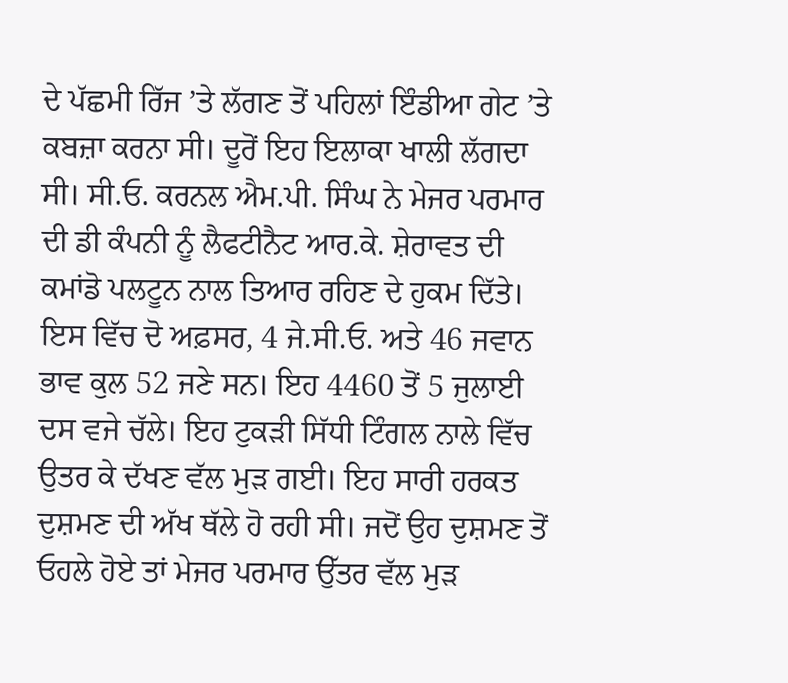ਦੇ ਪੱਛਮੀ ਰਿੱਜ ’ਤੇ ਲੱਗਣ ਤੋਂ ਪਹਿਲਾਂ ਇੰਡੀਆ ਗੇਟ ’ਤੇ ਕਬਜ਼ਾ ਕਰਨਾ ਸੀ। ਦੂਰੋਂ ਇਹ ਇਲਾਕਾ ਖਾਲੀ ਲੱਗਦਾ ਸੀ। ਸੀ.ਓ. ਕਰਨਲ ਐਮ.ਪੀ. ਸਿੰਘ ਨੇ ਮੇਜਰ ਪਰਮਾਰ ਦੀ ਡੀ ਕੰਪਨੀ ਨੂੰ ਲੈਫਟੀਨੈਟ ਆਰ.ਕੇ. ਸ਼ੇਰਾਵਤ ਦੀ ਕਮਾਂਡੋ ਪਲਟੂਨ ਨਾਲ ਤਿਆਰ ਰਹਿਣ ਦੇ ਹੁਕਮ ਦਿੱਤੇ। ਇਸ ਵਿੱਚ ਦੋ ਅਫ਼ਸਰ, 4 ਜੇ.ਸੀ.ਓ. ਅਤੇ 46 ਜਵਾਨ ਭਾਵ ਕੁਲ 52 ਜਣੇ ਸਨ। ਇਹ 4460 ਤੋਂ 5 ਜੁਲਾਈ ਦਸ ਵਜੇ ਚੱਲੇ। ਇਹ ਟੁਕੜੀ ਸਿੱਧੀ ਟਿੰਗਲ ਨਾਲੇ ਵਿੱਚ ਉਤਰ ਕੇ ਦੱਖਣ ਵੱਲ ਮੁੜ ਗਈ। ਇਹ ਸਾਰੀ ਹਰਕਤ ਦੁਸ਼ਮਣ ਦੀ ਅੱਖ ਥੱਲੇ ਹੋ ਰਹੀ ਸੀ। ਜਦੋਂ ਉਹ ਦੁਸ਼ਮਣ ਤੋਂ ਓਹਲੇ ਹੋਏ ਤਾਂ ਮੇਜਰ ਪਰਮਾਰ ਉੱਤਰ ਵੱਲ ਮੁੜ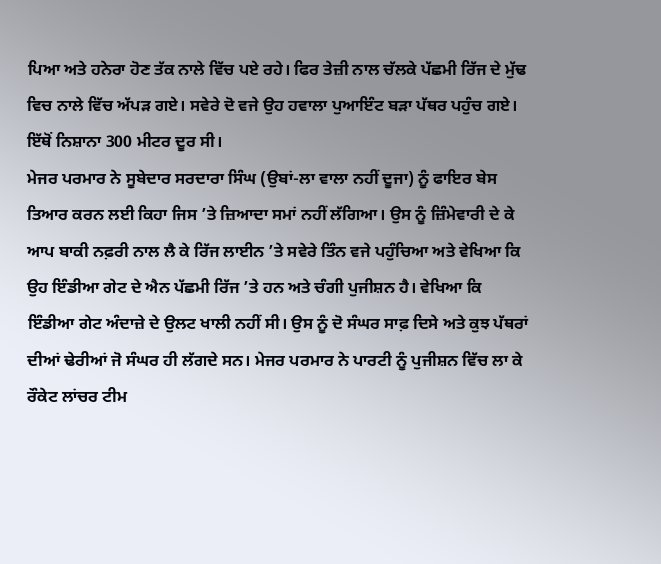ਪਿਆ ਅਤੇ ਹਨੇਰਾ ਹੋਣ ਤੱਕ ਨਾਲੇ ਵਿੱਚ ਪਏ ਰਹੇ। ਫਿਰ ਤੇਜ਼ੀ ਨਾਲ ਚੱਲਕੇ ਪੱਛਮੀ ਰਿੱਜ ਦੇ ਮੁੱਢ ਵਿਚ ਨਾਲੇ ਵਿੱਚ ਅੱਪੜ ਗਏ। ਸਵੇਰੇ ਦੋ ਵਜੇ ਉਹ ਹਵਾਲਾ ਪੁਆਇੰਟ ਬੜਾ ਪੱਥਰ ਪਹੁੰਚ ਗਏ। ਇੱਥੋਂ ਨਿਸ਼ਾਨਾ 300 ਮੀਟਰ ਦੂਰ ਸੀ।
ਮੇਜਰ ਪਰਮਾਰ ਨੇ ਸੂਬੇਦਾਰ ਸਰਦਾਰਾ ਸਿੰਘ (ਉਬਾਂ-ਲਾ ਵਾਲਾ ਨਹੀਂ ਦੂਜਾ) ਨੂੰ ਫਾਇਰ ਬੇਸ ਤਿਆਰ ਕਰਨ ਲਈ ਕਿਹਾ ਜਿਸ ’ਤੇ ਜ਼ਿਆਦਾ ਸਮਾਂ ਨਹੀਂ ਲੱਗਿਆ। ਉਸ ਨੂੰ ਜ਼ਿੰਮੇਵਾਰੀ ਦੇ ਕੇ ਆਪ ਬਾਕੀ ਨਫ਼ਰੀ ਨਾਲ ਲੈ ਕੇ ਰਿੱਜ ਲਾਈਨ ’ਤੇ ਸਵੇਰੇ ਤਿੰਨ ਵਜੇ ਪਹੁੰਚਿਆ ਅਤੇ ਵੇਖਿਆ ਕਿ ਉਹ ਇੰਡੀਆ ਗੇਟ ਦੇ ਐਨ ਪੱਛਮੀ ਰਿੱਜ ’ਤੇ ਹਨ ਅਤੇ ਚੰਗੀ ਪੁਜੀਸ਼ਨ ਹੈ। ਵੇਖਿਆ ਕਿ ਇੰਡੀਆ ਗੇਟ ਅੰਦਾਜ਼ੇ ਦੇ ਉਲਟ ਖਾਲੀ ਨਹੀਂ ਸੀ। ਉਸ ਨੂੰ ਦੋ ਸੰਘਰ ਸਾਫ਼ ਦਿਸੇ ਅਤੇ ਕੁਝ ਪੱਥਰਾਂ ਦੀਆਂ ਢੇਰੀਆਂ ਜੋ ਸੰਘਰ ਹੀ ਲੱਗਦੇ ਸਨ। ਮੇਜਰ ਪਰਮਾਰ ਨੇ ਪਾਰਟੀ ਨੂੰ ਪੁਜੀਸ਼ਨ ਵਿੱਚ ਲਾ ਕੇ ਰੌਕੇਟ ਲਾਂਚਰ ਟੀਮ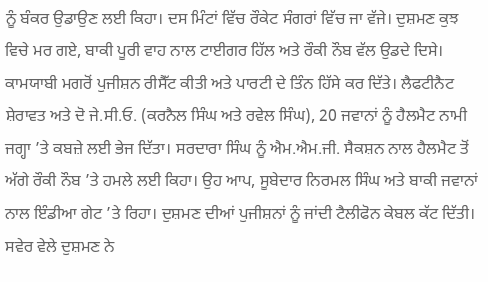ਨੂੰ ਬੰਕਰ ਉਡਾਉਣ ਲਈ ਕਿਹਾ। ਦਸ ਮਿੰਟਾਂ ਵਿੱਚ ਰੌਕੇਟ ਸੰਗਰਾਂ ਵਿੱਚ ਜਾ ਵੱਜੇ। ਦੁਸ਼ਮਣ ਕੁਝ ਵਿਚੇ ਮਰ ਗਏ, ਬਾਕੀ ਪੂਰੀ ਵਾਹ ਨਾਲ ਟਾਈਗਰ ਹਿੱਲ ਅਤੇ ਰੌਕੀ ਨੌਬ ਵੱਲ ਉਡਦੇ ਦਿਸੇ। ਕਾਮਯਾਬੀ ਮਗਰੋਂ ਪੁਜੀਸ਼ਨ ਰੀਸੈੱਟ ਕੀਤੀ ਅਤੇ ਪਾਰਟੀ ਦੇ ਤਿੰਨ ਹਿੱਸੇ ਕਰ ਦਿੱਤੇ। ਲੈਫਟੀਨੈਟ ਸ਼ੇਰਾਵਤ ਅਤੇ ਦੋ ਜੇ.ਸੀ.ਓ. (ਕਰਨੈਲ ਸਿੰਘ ਅਤੇ ਰਵੇਲ ਸਿੰਘ), 20 ਜਵਾਨਾਂ ਨੂੰ ਹੈਲਮੈਟ ਨਾਮੀ ਜਗ੍ਹਾ ’ਤੇ ਕਬਜ਼ੇ ਲਈ ਭੇਜ ਦਿੱਤਾ। ਸਰਦਾਰਾ ਸਿੰਘ ਨੂੰ ਐਮ.ਐਮ.ਜੀ. ਸੈਕਸ਼ਨ ਨਾਲ ਹੈਲਮੈਟ ਤੋਂ ਅੱਗੇ ਰੌਕੀ ਨੌਬ ’ਤੇ ਹਮਲੇ ਲਈ ਕਿਹਾ। ਉਹ ਆਪ, ਸੂਬੇਦਾਰ ਨਿਰਮਲ ਸਿੰਘ ਅਤੇ ਬਾਕੀ ਜਵਾਨਾਂ ਨਾਲ ਇੰਡੀਆ ਗੇਟ ’ਤੇ ਰਿਹਾ। ਦੁਸ਼ਮਣ ਦੀਆਂ ਪੁਜੀਸ਼ਨਾਂ ਨੂੰ ਜਾਂਦੀ ਟੈਲੀਫੋਨ ਕੇਬਲ ਕੱਟ ਦਿੱਤੀ।
ਸਵੇਰ ਵੇਲੇ ਦੁਸ਼ਮਣ ਨੇ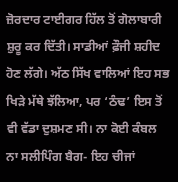ਜ਼ੋਰਦਾਰ ਟਾਈਗਰ ਹਿੱਲ ਤੋਂ ਗੋਲਾਬਾਰੀ ਸ਼ੁਰੂ ਕਰ ਦਿੱਤੀ। ਸਾਡੀਆਂ ਫ਼ੌਜੀ ਸ਼ਹੀਦ ਹੋਣ ਲੱਗੇ। ਅੱਠ ਸਿੱਖ ਵਾਲਿਆਂ ਇਹ ਸਭ ਖਿੜੇ ਮੱਥੇ ਝੱਲਿਆ, ਪਰ ‘ਠੰਢ’ ਇਸ ਤੋਂ ਵੀ ਵੱਡਾ ਦੁਸ਼ਮਣ ਸੀ। ਨਾ ਕੋਈ ਕੰਬਲ ਨਾ ਸਲੀਪਿੰਗ ਬੈਗ- ਇਹ ਚੀਜਾਂ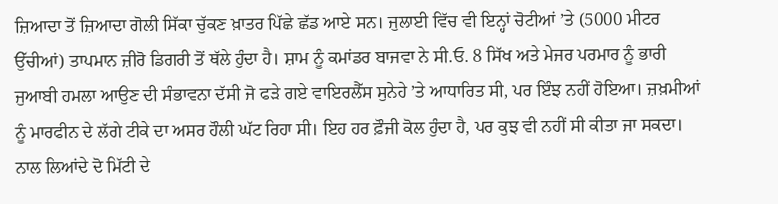ਜ਼ਿਆਦਾ ਤੋਂ ਜ਼ਿਆਦਾ ਗੋਲੀ ਸਿੱਕਾ ਚੁੱਕਣ ਖ਼ਾਤਰ ਪਿੱਛੇ ਛੱਡ ਆਏ ਸਨ। ਜੁਲਾਈ ਵਿੱਚ ਵੀ ਇਨ੍ਹਾਂ ਚੋਟੀਆਂ ’ਤੇ (5000 ਮੀਟਰ ਉੱਚੀਆਂ) ਤਾਪਮਾਨ ਜ਼ੀਰੋ ਡਿਗਰੀ ਤੋਂ ਥੱਲੇ ਹੁੰਦਾ ਹੈ। ਸ਼ਾਮ ਨੂੰ ਕਮਾਂਡਰ ਬਾਜਵਾ ਨੇ ਸੀ.ਓ. 8 ਸਿੱਖ ਅਤੇ ਮੇਜਰ ਪਰਮਾਰ ਨੂੰ ਭਾਰੀ ਜੁਆਬੀ ਹਮਲਾ ਆਉਣ ਦੀ ਸੰਭਾਵਨਾ ਦੱਸੀ ਜੋ ਫੜੇ ਗਏ ਵਾਇਰਲੈੱਸ ਸੁਨੇਹੇ ’ਤੇ ਆਧਾਰਿਤ ਸੀ, ਪਰ ਇੰਝ ਨਹੀਂ ਹੋਇਆ। ਜ਼ਖ਼ਮੀਆਂ ਨੂੰ ਮਾਰਫੀਨ ਦੇ ਲੱਗੇ ਟੀਕੇ ਦਾ ਅਸਰ ਹੌਲੀ ਘੱਟ ਰਿਹਾ ਸੀ। ਇਹ ਹਰ ਫ਼ੌਜੀ ਕੋਲ ਹੁੰਦਾ ਹੈ, ਪਰ ਕੁਝ ਵੀ ਨਹੀਂ ਸੀ ਕੀਤਾ ਜਾ ਸਕਦਾ।
ਨਾਲ ਲਿਆਂਦੇ ਦੋ ਮਿੱਟੀ ਦੇ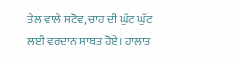ਤੇਲ ਵਾਲੇ ਸਟੋਵ, ਚਾਹ ਦੀ ਘੁੱਟ ਘੁੱਟ ਲਈ ਵਰਦਾਨ ਸਾਬਤ ਹੋਏ। ਹਾਲਾਤ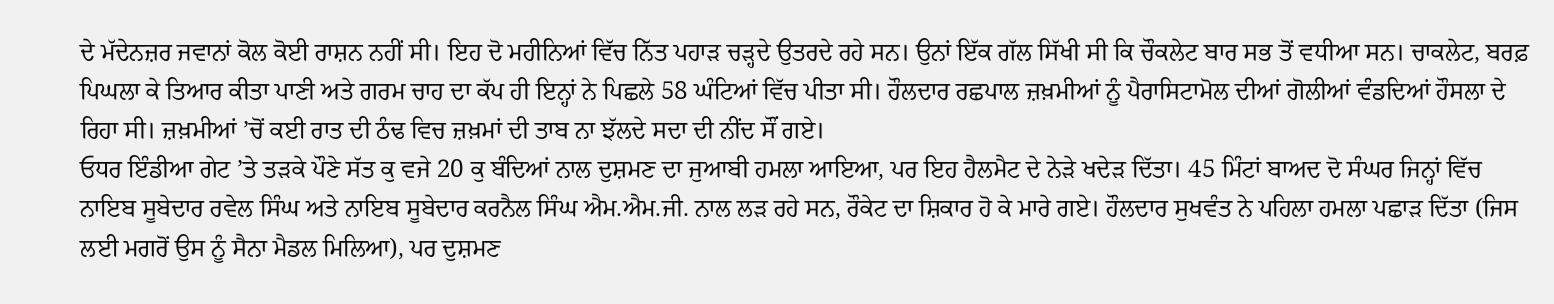ਦੇ ਮੱਦੇਨਜ਼ਰ ਜਵਾਨਾਂ ਕੋਲ ਕੋਈ ਰਾਸ਼ਨ ਨਹੀਂ ਸੀ। ਇਹ ਦੋ ਮਹੀਨਿਆਂ ਵਿੱਚ ਨਿੱਤ ਪਹਾੜ ਚੜ੍ਹਦੇ ਉਤਰਦੇ ਰਹੇ ਸਨ। ਉਨਾਂ ਇੱਕ ਗੱਲ ਸਿੱਖੀ ਸੀ ਕਿ ਚੌਕਲੇਟ ਬਾਰ ਸਭ ਤੋਂ ਵਧੀਆ ਸਨ। ਚਾਕਲੇਟ, ਬਰਫ਼ ਪਿਘਲਾ ਕੇ ਤਿਆਰ ਕੀਤਾ ਪਾਣੀ ਅਤੇ ਗਰਮ ਚਾਹ ਦਾ ਕੱਪ ਹੀ ਇਨ੍ਹਾਂ ਨੇ ਪਿਛਲੇ 58 ਘੰਟਿਆਂ ਵਿੱਚ ਪੀਤਾ ਸੀ। ਹੌਲਦਾਰ ਰਛਪਾਲ ਜ਼ਖ਼ਮੀਆਂ ਨੂੰ ਪੈਰਾਸਿਟਾਮੋਲ ਦੀਆਂ ਗੋਲੀਆਂ ਵੰਡਦਿਆਂ ਹੌਸਲਾ ਦੇ ਰਿਹਾ ਸੀ। ਜ਼ਖ਼ਮੀਆਂ ’ਚੋਂ ਕਈ ਰਾਤ ਦੀ ਠੰਢ ਵਿਚ ਜ਼ਖ਼ਮਾਂ ਦੀ ਤਾਬ ਨਾ ਝੱਲਦੇ ਸਦਾ ਦੀ ਨੀਂਦ ਸੌਂ ਗਏ।
ਓਧਰ ਇੰਡੀਆ ਗੇਟ ’ਤੇ ਤੜਕੇ ਪੌਣੇ ਸੱਤ ਕੁ ਵਜੇ 20 ਕੁ ਬੰਦਿਆਂ ਨਾਲ ਦੁਸ਼ਮਣ ਦਾ ਜੁਆਬੀ ਹਮਲਾ ਆਇਆ, ਪਰ ਇਹ ਹੈਲਮੈਟ ਦੇ ਨੇੜੇ ਖਦੇੜ ਦਿੱਤਾ। 45 ਮਿੰਟਾਂ ਬਾਅਦ ਦੋ ਸੰਘਰ ਜਿਨ੍ਹਾਂ ਵਿੱਚ ਨਾਇਬ ਸੂਬੇਦਾਰ ਰਵੇਲ ਸਿੰਘ ਅਤੇ ਨਾਇਬ ਸੂਬੇਦਾਰ ਕਰਨੈਲ ਸਿੰਘ ਐਮ.ਐਮ.ਜੀ. ਨਾਲ ਲੜ ਰਹੇ ਸਨ, ਰੌਕੇਟ ਦਾ ਸ਼ਿਕਾਰ ਹੋ ਕੇ ਮਾਰੇ ਗਏ। ਹੌਲਦਾਰ ਸੁਖਵੰਤ ਨੇ ਪਹਿਲਾ ਹਮਲਾ ਪਛਾੜ ਦਿੱਤਾ (ਜਿਸ ਲਈ ਮਗਰੋਂ ਉਸ ਨੂੰ ਸੈਨਾ ਮੈਡਲ ਮਿਲਿਆ), ਪਰ ਦੁਸ਼ਮਣ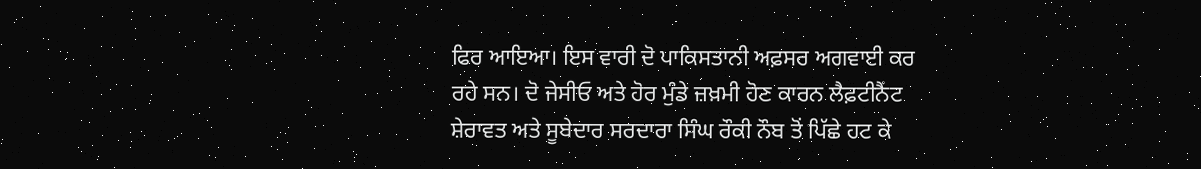ਫਿਰ ਆਇਆ। ਇਸ ਵਾਰੀ ਦੋ ਪਾਕਿਸਤਾਨੀ ਅਫ਼ਸਰ ਅਗਵਾਈ ਕਰ ਰਹੇ ਸਨ। ਦੋ ਜੇਸੀਓ ਅਤੇ ਹੋਰ ਮੁੰਡੇ ਜ਼ਖ਼ਮੀ ਹੋਣ ਕਾਰਨ ਲੈਫ਼ਟੀਨੈਂਟ ਸ਼ੇਰਾਵਤ ਅਤੇ ਸੂਬੇਦਾਰ ਸਰਦਾਰਾ ਸਿੰਘ ਰੌਕੀ ਨੌਬ ਤੋਂ ਪਿੱਛੇ ਹਟ ਕੇ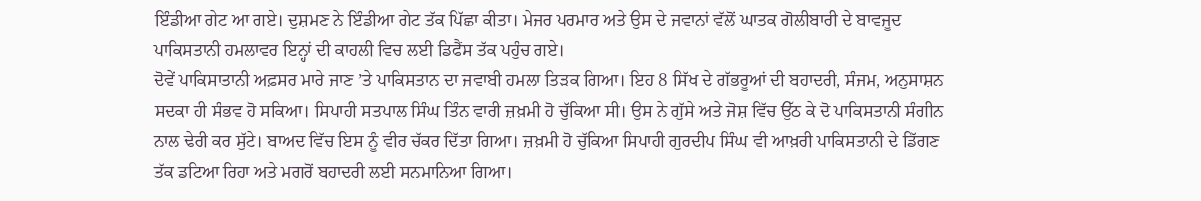ਇੰਡੀਆ ਗੇਟ ਆ ਗਏ। ਦੁਸ਼ਮਣ ਨੇ ਇੰਡੀਆ ਗੇਟ ਤੱਕ ਪਿੱਛਾ ਕੀਤਾ। ਮੇਜਰ ਪਰਮਾਰ ਅਤੇ ਉਸ ਦੇ ਜਵਾਨਾਂ ਵੱਲੋਂ ਘਾਤਕ ਗੋਲੀਬਾਰੀ ਦੇ ਬਾਵਜੂਦ ਪਾਕਿਸਤਾਨੀ ਹਮਲਾਵਰ ਇਨ੍ਹਾਂ ਦੀ ਕਾਹਲੀ ਵਿਚ ਲਈ ਡਿਫੈਂਸ ਤੱਕ ਪਹੁੰਚ ਗਏ।
ਦੋਵੇਂ ਪਾਕਿਸਾਤਾਨੀ ਅਫ਼ਸਰ ਮਾਰੇ ਜਾਣ ’ਤੇ ਪਾਕਿਸਤਾਨ ਦਾ ਜਵਾਬੀ ਹਮਲਾ ਤਿੜਕ ਗਿਆ। ਇਹ 8 ਸਿੱਖ ਦੇ ਗੱਭਰੂਆਂ ਦੀ ਬਹਾਦਰੀ, ਸੰਜਮ, ਅਨੁਸਾਸ਼ਨ ਸਦਕਾ ਹੀ ਸੰਭਵ ਹੋ ਸਕਿਆ। ਸਿਪਾਹੀ ਸਤਪਾਲ ਸਿੰਘ ਤਿੰਨ ਵਾਰੀ ਜ਼ਖ਼ਮੀ ਹੋ ਚੁੱਕਿਆ ਸੀ। ਉਸ ਨੇ ਗੁੱਸੇ ਅਤੇ ਜੋਸ਼ ਵਿੱਚ ਉੱਠ ਕੇ ਦੋ ਪਾਕਿਸਤਾਨੀ ਸੰਗੀਨ ਨਾਲ ਢੇਰੀ ਕਰ ਸੁੱਟੇ। ਬਾਅਦ ਵਿੱਚ ਇਸ ਨੂੰ ਵੀਰ ਚੱਕਰ ਦਿੱਤਾ ਗਿਆ। ਜ਼ਖ਼ਮੀ ਹੋ ਚੁੱਕਿਆ ਸਿਪਾਹੀ ਗੁਰਦੀਪ ਸਿੰਘ ਵੀ ਆਖ਼ਰੀ ਪਾਕਿਸਤਾਨੀ ਦੇ ਡਿੱਗਣ ਤੱਕ ਡਟਿਆ ਰਿਹਾ ਅਤੇ ਮਗਰੋਂ ਬਹਾਦਰੀ ਲਈ ਸਨਮਾਨਿਆ ਗਿਆ।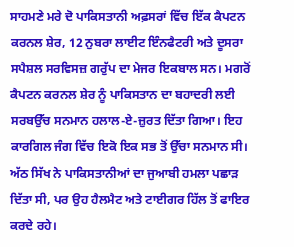ਸਾਹਮਣੇ ਮਰੇ ਦੋ ਪਾਕਿਸਤਾਨੀ ਅਫ਼ਸਰਾਂ ਵਿੱਚ ਇੱਕ ਕੈਪਟਨ ਕਰਨਲ ਸ਼ੇਰ, 12 ਨੁਬਰਾ ਲਾਈਟ ਇੰਨਫੈਟਰੀ ਅਤੇ ਦੂਸਰਾ ਸਪੈਸ਼ਲ ਸਰਵਿਸਜ਼ ਗਰੁੱਪ ਦਾ ਮੇਜਰ ਇਕਬਾਲ ਸਨ। ਮਗਰੋਂ ਕੈਪਟਨ ਕਰਨਲ ਸ਼ੇਰ ਨੂੰ ਪਾਕਿਸਤਾਨ ਦਾ ਬਹਾਦਰੀ ਲਈ ਸਰਬਉੱਚ ਸਨਮਾਨ ਹਲਾਲ-ਏ-ਜ਼ੁਰਤ ਦਿੱਤਾ ਗਿਆ। ਇਹ ਕਾਰਗਿਲ ਜੰਗ ਵਿੱਚ ਇਕੋ ਇਕ ਸਭ ਤੋਂ ਉੱਚਾ ਸਨਮਾਨ ਸੀ।
ਅੱਠ ਸਿੱਖ ਨੇ ਪਾਕਿਸਤਾਨੀਆਂ ਦਾ ਜੁਆਬੀ ਹਮਲਾ ਪਛਾੜ ਦਿੱਤਾ ਸੀ, ਪਰ ਉਹ ਹੈਲਮੈਟ ਅਤੇ ਟਾਈਗਰ ਹਿੱਲ ਤੋਂ ਫਾਇਰ ਕਰਦੇ ਰਹੇ।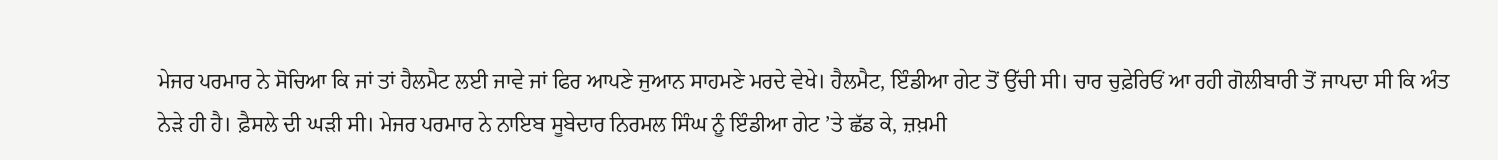ਮੇਜਰ ਪਰਮਾਰ ਨੇ ਸੋਚਿਆ ਕਿ ਜਾਂ ਤਾਂ ਹੈਲਮੈਟ ਲਈ ਜਾਵੇ ਜਾਂ ਫਿਰ ਆਪਣੇ ਜੁਆਨ ਸਾਹਮਣੇ ਮਰਦੇ ਵੇਖੇ। ਹੈਲਮੈਟ, ਇੰਡੀਆ ਗੇਟ ਤੋਂ ਉੱਚੀ ਸੀ। ਚਾਰ ਚੁਫ਼ੇਰਿਓਂ ਆ ਰਹੀ ਗੋਲੀਬਾਰੀ ਤੋਂ ਜਾਪਦਾ ਸੀ ਕਿ ਅੰਤ ਨੇੜੇ ਹੀ ਹੈ। ਫ਼ੈਸਲੇ ਦੀ ਘੜੀ ਸੀ। ਮੇਜਰ ਪਰਮਾਰ ਨੇ ਨਾਇਬ ਸੂਬੇਦਾਰ ਨਿਰਮਲ ਸਿੰਘ ਨੂੰ ਇੰਡੀਆ ਗੇਟ ’ਤੇ ਛੱਡ ਕੇ, ਜ਼ਖ਼ਮੀ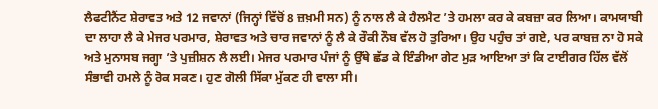ਲੈਫਟੀਨੈਂਟ ਸ਼ੇਰਾਵਤ ਅਤੇ 12 ਜਵਾਨਾਂ (ਜਿਨ੍ਹਾਂ ਵਿੱਚੋਂ 8 ਜ਼ਖ਼ਮੀ ਸਨ) ਨੂੰ ਨਾਲ ਲੈ ਕੇ ਹੈਲਮੈਟ ’ਤੇ ਹਮਲਾ ਕਰ ਕੇ ਕਬਜ਼ਾ ਕਰ ਲਿਆ। ਕਾਮਯਾਬੀ ਦਾ ਲਾਹਾ ਲੈ ਕੇ ਮੇਜਰ ਪਰਮਾਰ, ਸ਼ੇਰਾਵਤ ਅਤੇ ਚਾਰ ਜਵਾਨਾਂ ਨੂੰ ਲੈ ਕੇ ਰੌਕੀ ਨੌਬ ਵੱਲ ਹੋ ਤੁਰਿਆ। ਉਹ ਪਹੁੰਚ ਤਾਂ ਗਏ, ਪਰ ਕਾਬਜ਼ ਨਾ ਹੋ ਸਕੇ ਅਤੇ ਮੁਨਾਸਬ ਜਗ੍ਹਾ ’ਤੇ ਪੁਜ਼ੀਸ਼ਨ ਲੈ ਲਈ। ਮੇਜਰ ਪਰਮਾਰ ਪੰਜਾਂ ਨੂੰ ਉੱਥੇ ਛੱਡ ਕੇ ਇੰਡੀਆ ਗੇਟ ਮੁੜ ਆਇਆ ਤਾਂ ਕਿ ਟਾਈਗਰ ਹਿੱਲ ਵੱਲੋਂ ਸੰਭਾਵੀ ਹਮਲੇ ਨੂੰ ਰੋਕ ਸਕਣ। ਹੁਣ ਗੋਲੀ ਸਿੱਕਾ ਮੁੱਕਣ ਹੀ ਵਾਲਾ ਸੀ।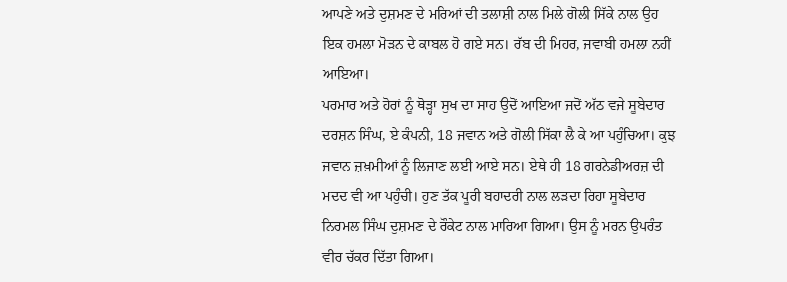ਆਪਣੇ ਅਤੇ ਦੁਸ਼ਮਣ ਦੇ ਮਰਿਆਂ ਦੀ ਤਲਾਸ਼ੀ ਨਾਲ ਮਿਲੇ ਗੋਲੀ ਸਿੱਕੇ ਨਾਲ ਉਹ ਇਕ ਹਮਲਾ ਮੋੜਨ ਦੇ ਕਾਬਲ ਹੋ ਗਏ ਸਨ। ਰੱਬ ਦੀ ਮਿਹਰ, ਜਵਾਬੀ ਹਮਲਾ ਨਹੀਂ ਆਇਆ।
ਪਰਮਾਰ ਅਤੇ ਹੋਰਾਂ ਨੂੰ ਥੋੜ੍ਹਾ ਸੁਖ ਦਾ ਸਾਹ ਉਦੋਂ ਆਇਆ ਜਦੋਂ ਅੱਠ ਵਜੇ ਸੂਬੇਦਾਰ ਦਰਸ਼ਨ ਸਿੰਘ, ਏ ਕੰਪਨੀ, 18 ਜਵਾਨ ਅਤੇ ਗੋਲੀ ਸਿੱਕਾ ਲੈ ਕੇ ਆ ਪਹੁੰਚਿਆ। ਕੁਝ ਜਵਾਨ ਜ਼ਖ਼ਮੀਆਂ ਨੂੰ ਲਿਜਾਣ ਲਈ ਆਏ ਸਨ। ਏਥੇ ਹੀ 18 ਗਰਨੇਡੀਅਰਜ਼ ਦੀ ਮਦਦ ਵੀ ਆ ਪਹੁੰਚੀ। ਹੁਣ ਤੱਕ ਪੂਰੀ ਬਹਾਦਰੀ ਨਾਲ ਲੜਦਾ ਰਿਹਾ ਸੂਬੇਦਾਰ ਨਿਰਮਲ ਸਿੰਘ ਦੁਸ਼ਮਣ ਦੇ ਰੌਕੇਟ ਨਾਲ ਮਾਰਿਆ ਗਿਆ। ਉਸ ਨੂੰ ਮਰਨ ਉਪਰੰਤ ਵੀਰ ਚੱਕਰ ਦਿੱਤਾ ਗਿਆ।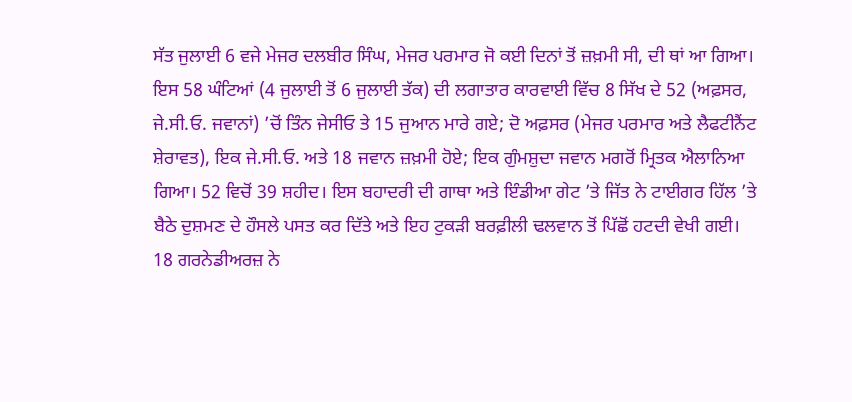ਸੱਤ ਜੁਲਾਈ 6 ਵਜੇ ਮੇਜਰ ਦਲਬੀਰ ਸਿੰਘ, ਮੇਜਰ ਪਰਮਾਰ ਜੋ ਕਈ ਦਿਨਾਂ ਤੋਂ ਜ਼ਖ਼ਮੀ ਸੀ, ਦੀ ਥਾਂ ਆ ਗਿਆ।
ਇਸ 58 ਘੰਟਿਆਂ (4 ਜੁਲਾਈ ਤੋਂ 6 ਜੁਲਾਈ ਤੱਕ) ਦੀ ਲਗਾਤਾਰ ਕਾਰਵਾਈ ਵਿੱਚ 8 ਸਿੱਖ ਦੇ 52 (ਅਫ਼ਸਰ, ਜੇ.ਸੀ.ਓ. ਜਵਾਨਾਂ) ’ਚੋਂ ਤਿੰਨ ਜੇਸੀਓ ਤੇ 15 ਜੁਆਨ ਮਾਰੇ ਗਏ; ਦੋ ਅਫ਼ਸਰ (ਮੇਜਰ ਪਰਮਾਰ ਅਤੇ ਲੈਫਟੀਨੈਂਟ ਸ਼ੇਰਾਵਤ), ਇਕ ਜੇ.ਸੀ.ਓ. ਅਤੇ 18 ਜਵਾਨ ਜ਼ਖ਼ਮੀ ਹੋਏ; ਇਕ ਗੁੰਮਸ਼ੁਦਾ ਜਵਾਨ ਮਗਰੋਂ ਮ੍ਰਿਤਕ ਐਲਾਨਿਆ ਗਿਆ। 52 ਵਿਚੋਂ 39 ਸ਼ਹੀਦ। ਇਸ ਬਹਾਦਰੀ ਦੀ ਗਾਥਾ ਅਤੇ ਇੰਡੀਆ ਗੇਟ ’ਤੇ ਜਿੱਤ ਨੇ ਟਾਈਗਰ ਹਿੱਲ ’ਤੇ ਬੈਠੇ ਦੁਸ਼ਮਣ ਦੇ ਹੌਸਲੇ ਪਸਤ ਕਰ ਦਿੱਤੇ ਅਤੇ ਇਹ ਟੁਕੜੀ ਬਰਫ਼ੀਲੀ ਢਲਵਾਨ ਤੋਂ ਪਿੱਛੋਂ ਹਟਦੀ ਵੇਖੀ ਗਈ।
18 ਗਰਨੇਡੀਅਰਜ਼ ਨੇ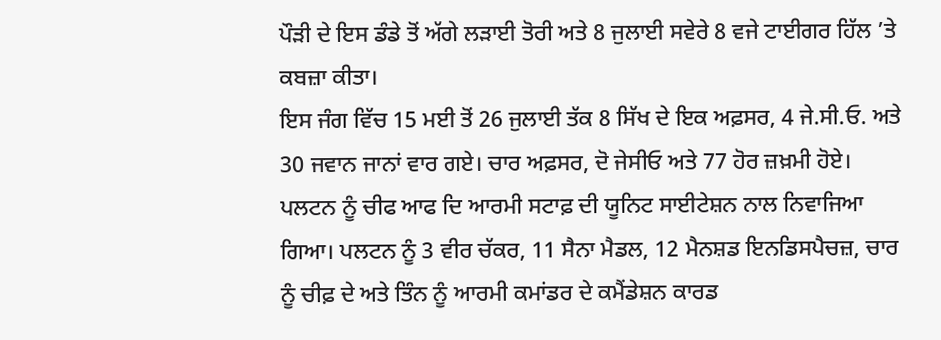ਪੌੜੀ ਦੇ ਇਸ ਡੰਡੇ ਤੋਂ ਅੱਗੇ ਲੜਾਈ ਤੋਰੀ ਅਤੇ 8 ਜੁਲਾਈ ਸਵੇਰੇ 8 ਵਜੇ ਟਾਈਗਰ ਹਿੱਲ ’ਤੇ ਕਬਜ਼ਾ ਕੀਤਾ।
ਇਸ ਜੰਗ ਵਿੱਚ 15 ਮਈ ਤੋਂ 26 ਜੁਲਾਈ ਤੱਕ 8 ਸਿੱਖ ਦੇ ਇਕ ਅਫ਼ਸਰ, 4 ਜੇ.ਸੀ.ਓ. ਅਤੇ 30 ਜਵਾਨ ਜਾਨਾਂ ਵਾਰ ਗਏ। ਚਾਰ ਅਫ਼ਸਰ, ਦੋ ਜੇਸੀਓ ਅਤੇ 77 ਹੋਰ ਜ਼ਖ਼ਮੀ ਹੋਏ। ਪਲਟਨ ਨੂੰ ਚੀਫ ਆਫ ਦਿ ਆਰਮੀ ਸਟਾਫ਼ ਦੀ ਯੂਨਿਟ ਸਾਈਟੇਸ਼ਨ ਨਾਲ ਨਿਵਾਜਿਆ ਗਿਆ। ਪਲਟਨ ਨੂੰ 3 ਵੀਰ ਚੱਕਰ, 11 ਸੈਨਾ ਮੈਡਲ, 12 ਮੈਨਸ਼ਡ ਇਨਡਿਸਪੈਚਜ਼, ਚਾਰ ਨੂੰ ਚੀਫ਼ ਦੇ ਅਤੇ ਤਿੰਨ ਨੂੰ ਆਰਮੀ ਕਮਾਂਡਰ ਦੇ ਕਮੈਂਡੇਸ਼ਨ ਕਾਰਡ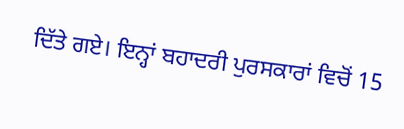ਦਿੱਤੇ ਗਏ। ਇਨ੍ਹਾਂ ਬਹਾਦਰੀ ਪੁਰਸਕਾਰਾਂ ਵਿਚੋਂ 15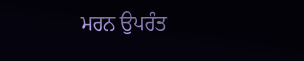ਮਰਨ ਉਪਰੰਤ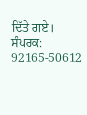ਦਿੱਤੇ ਗਏ।
ਸੰਪਰਕ: 92165-50612